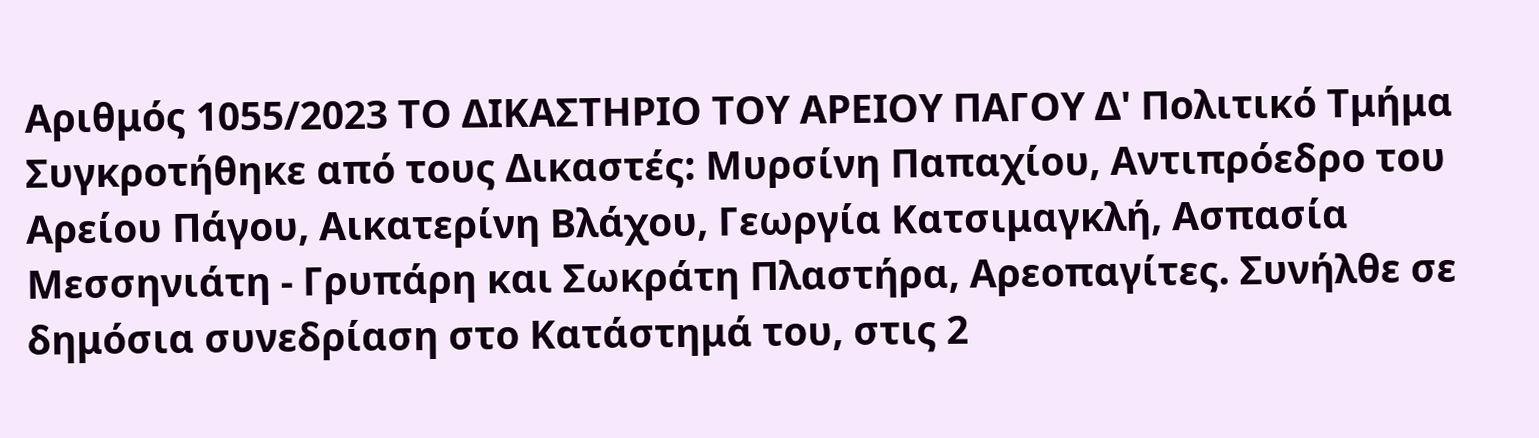Αριθμός 1055/2023 ΤΟ ΔΙΚΑΣΤΗΡΙΟ ΤΟΥ ΑΡΕΙΟΥ ΠΑΓΟΥ Δ' Πολιτικό Τμήμα Συγκροτήθηκε από τους Δικαστές: Μυρσίνη Παπαχίου, Αντιπρόεδρο του Αρείου Πάγου, Αικατερίνη Βλάχου, Γεωργία Κατσιμαγκλή, Ασπασία Μεσσηνιάτη - Γρυπάρη και Σωκράτη Πλαστήρα, Αρεοπαγίτες. Συνήλθε σε δημόσια συνεδρίαση στο Κατάστημά του, στις 2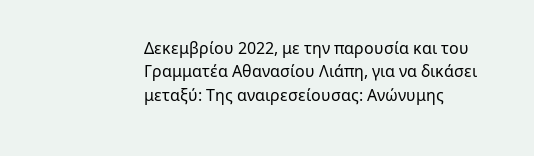Δεκεμβρίου 2022, με την παρουσία και του Γραμματέα Αθανασίου Λιάπη, για να δικάσει μεταξύ: Της αναιρεσείουσας: Ανώνυμης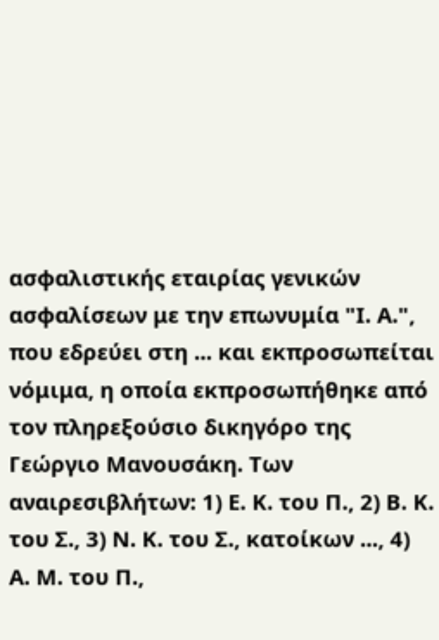ασφαλιστικής εταιρίας γενικών ασφαλίσεων με την επωνυμία "Ι. Α.", που εδρεύει στη ... και εκπροσωπείται νόμιμα, η οποία εκπροσωπήθηκε από τον πληρεξούσιο δικηγόρο της Γεώργιο Μανουσάκη. Των αναιρεσιβλήτων: 1) Ε. Κ. του Π., 2) Β. Κ. του Σ., 3) Ν. Κ. του Σ., κατοίκων ..., 4) Α. Μ. του Π.,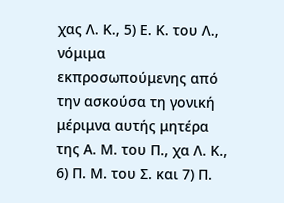χας Λ. Κ., 5) Ε. Κ. του Λ., νόμιμα εκπροσωπούμενης από την ασκούσα τη γονική μέριμνα αυτής μητέρα της Α. Μ. του Π., χα Λ. Κ., 6) Π. Μ. του Σ. και 7) Π.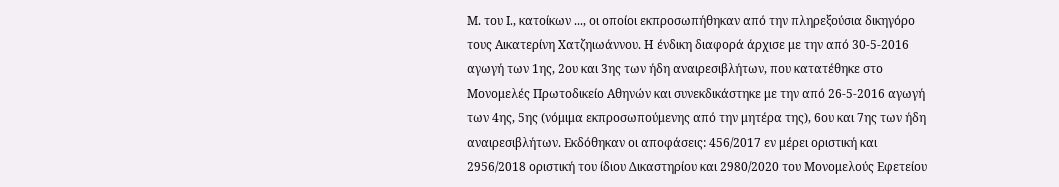Μ. του Ι., κατοίκων ..., οι οποίοι εκπροσωπήθηκαν από την πληρεξούσια δικηγόρο τους Αικατερίνη Χατζηιωάννου. Η ένδικη διαφορά άρχισε με την από 30-5-2016 αγωγή των 1ης, 2ου και 3ης των ήδη αναιρεσιβλήτων, που κατατέθηκε στο Μονομελές Πρωτοδικείο Αθηνών και συνεκδικάστηκε με την από 26-5-2016 αγωγή των 4ης, 5ης (νόμιμα εκπροσωπούμενης από την μητέρα της), 6ου και 7ης των ήδη αναιρεσιβλήτων. Εκδόθηκαν οι αποφάσεις: 456/2017 εν μέρει οριστική και 2956/2018 οριστική του ίδιου Δικαστηρίου και 2980/2020 του Μονομελούς Εφετείου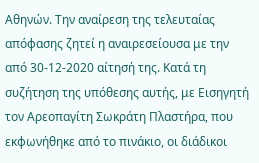Αθηνών. Την αναίρεση της τελευταίας απόφασης ζητεί η αναιρεσείουσα με την από 30-12-2020 αίτησή της. Κατά τη συζήτηση της υπόθεσης αυτής, με Εισηγητή τον Αρεοπαγίτη Σωκράτη Πλαστήρα, που εκφωνήθηκε από το πινάκιο, οι διάδικοι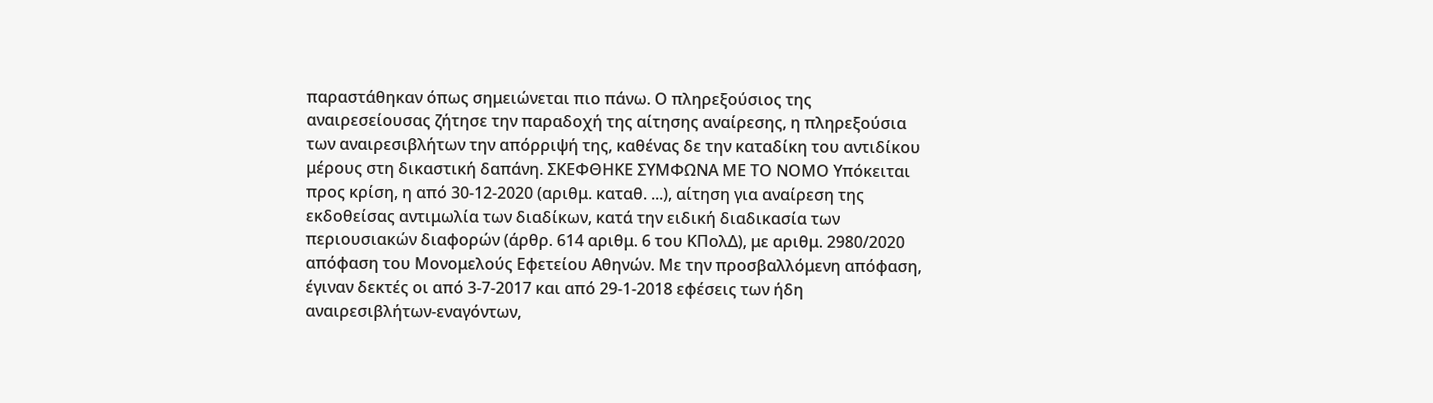παραστάθηκαν όπως σημειώνεται πιο πάνω. Ο πληρεξούσιος της αναιρεσείουσας ζήτησε την παραδοχή της αίτησης αναίρεσης, η πληρεξούσια των αναιρεσιβλήτων την απόρριψή της, καθένας δε την καταδίκη του αντιδίκου μέρους στη δικαστική δαπάνη. ΣΚΕΦΘΗΚΕ ΣΥΜΦΩΝΑ ΜΕ ΤΟ ΝΟΜΟ Υπόκειται προς κρίση, η από 30-12-2020 (αριθμ. καταθ. ...), αίτηση για αναίρεση της εκδοθείσας αντιμωλία των διαδίκων, κατά την ειδική διαδικασία των περιουσιακών διαφορών (άρθρ. 614 αριθμ. 6 του ΚΠολΔ), με αριθμ. 2980/2020 απόφαση του Μονομελούς Εφετείου Αθηνών. Με την προσβαλλόμενη απόφαση, έγιναν δεκτές οι από 3-7-2017 και από 29-1-2018 εφέσεις των ήδη αναιρεσιβλήτων-εναγόντων,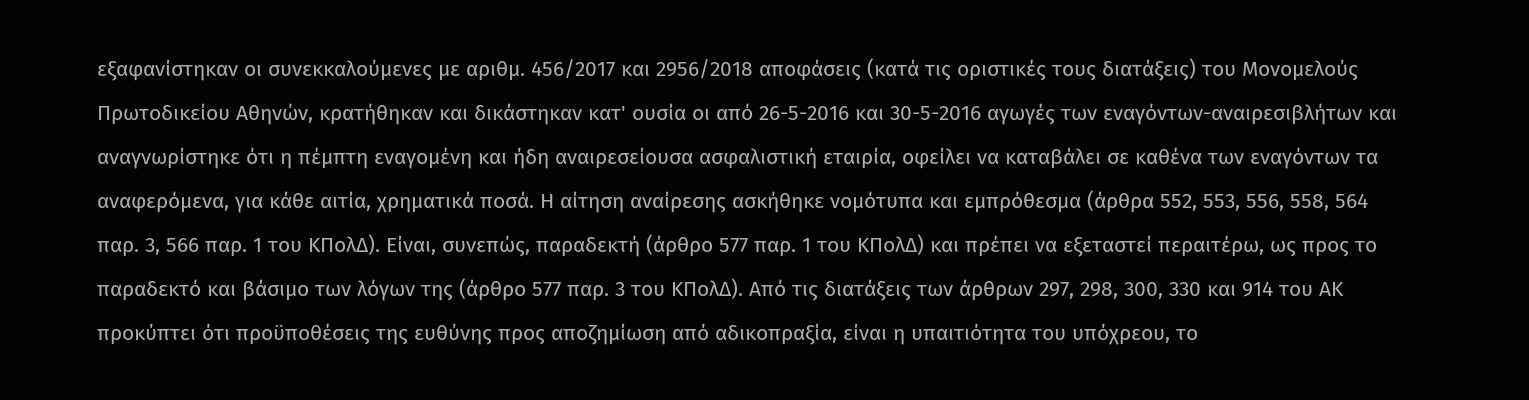εξαφανίστηκαν οι συνεκκαλούμενες με αριθμ. 456/2017 και 2956/2018 αποφάσεις (κατά τις οριστικές τους διατάξεις) του Μονομελούς Πρωτοδικείου Αθηνών, κρατήθηκαν και δικάστηκαν κατ' ουσία οι από 26-5-2016 και 30-5-2016 αγωγές των εναγόντων-αναιρεσιβλήτων και αναγνωρίστηκε ότι η πέμπτη εναγομένη και ήδη αναιρεσείουσα ασφαλιστική εταιρία, οφείλει να καταβάλει σε καθένα των εναγόντων τα αναφερόμενα, για κάθε αιτία, χρηματικά ποσά. Η αίτηση αναίρεσης ασκήθηκε νομότυπα και εμπρόθεσμα (άρθρα 552, 553, 556, 558, 564 παρ. 3, 566 παρ. 1 του ΚΠολΔ). Είναι, συνεπώς, παραδεκτή (άρθρο 577 παρ. 1 του ΚΠολΔ) και πρέπει να εξεταστεί περαιτέρω, ως προς το παραδεκτό και βάσιμο των λόγων της (άρθρο 577 παρ. 3 του ΚΠολΔ). Από τις διατάξεις των άρθρων 297, 298, 300, 330 και 914 του ΑΚ προκύπτει ότι προϋποθέσεις της ευθύνης προς αποζημίωση από αδικοπραξία, είναι η υπαιτιότητα του υπόχρεου, το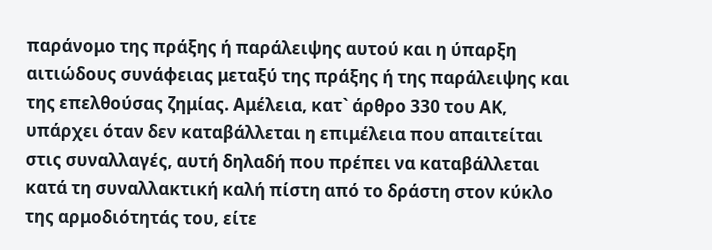παράνομο της πράξης ή παράλειψης αυτού και η ύπαρξη αιτιώδους συνάφειας μεταξύ της πράξης ή της παράλειψης και της επελθούσας ζημίας. Αμέλεια, κατ` άρθρο 330 του ΑΚ, υπάρχει όταν δεν καταβάλλεται η επιμέλεια που απαιτείται στις συναλλαγές, αυτή δηλαδή που πρέπει να καταβάλλεται κατά τη συναλλακτική καλή πίστη από το δράστη στον κύκλο της αρμοδιότητάς του, είτε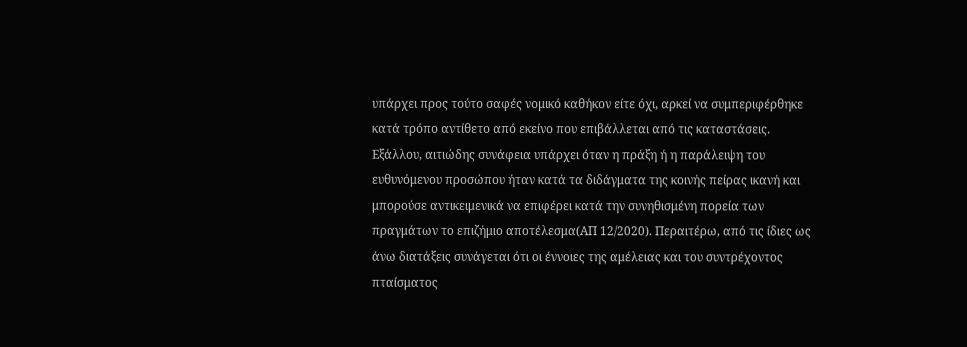υπάρχει προς τούτο σαφές νομικό καθήκον είτε όχι, αρκεί να συμπεριφέρθηκε κατά τρόπο αντίθετο από εκείνο που επιβάλλεται από τις καταστάσεις. Εξάλλου, αιτιώδης συνάφεια υπάρχει όταν η πράξη ή η παράλειψη του ευθυνόμενου προσώπου ήταν κατά τα διδάγματα της κοινής πείρας ικανή και μπορούσε αντικειμενικά να επιφέρει κατά την συνηθισμένη πορεία των πραγμάτων το επιζήμιο αποτέλεσμα(ΑΠ 12/2020). Περαιτέρω, από τις ίδιες ως άνω διατάξεις συνάγεται ότι οι έννοιες της αμέλειας και του συντρέχοντος πταίσματος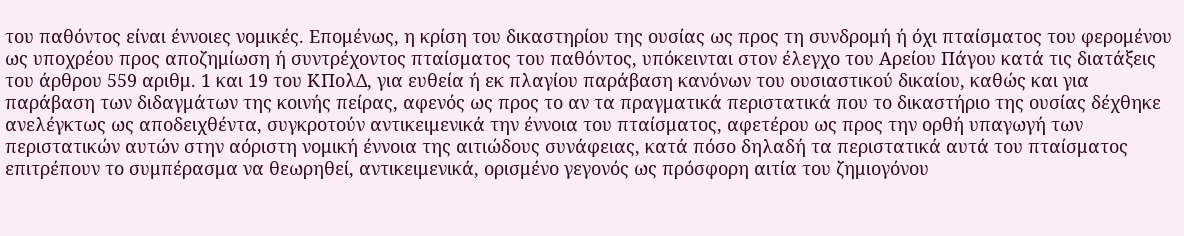του παθόντος είναι έννοιες νομικές. Επομένως, η κρίση του δικαστηρίου της ουσίας ως προς τη συνδρομή ή όχι πταίσματος του φερομένου ως υποχρέου προς αποζημίωση ή συντρέχοντος πταίσματος του παθόντος, υπόκεινται στον έλεγχο του Αρείου Πάγου κατά τις διατάξεις του άρθρου 559 αριθμ. 1 και 19 του ΚΠολΔ, για ευθεία ή εκ πλαγίου παράβαση κανόνων του ουσιαστικού δικαίου, καθώς και για παράβαση των διδαγμάτων της κοινής πείρας, αφενός ως προς το αν τα πραγματικά περιστατικά που το δικαστήριο της ουσίας δέχθηκε ανελέγκτως ως αποδειχθέντα, συγκροτούν αντικειμενικά την έννοια του πταίσματος, αφετέρου ως προς την ορθή υπαγωγή των περιστατικών αυτών στην αόριστη νομική έννοια της αιτιώδους συνάφειας, κατά πόσο δηλαδή τα περιστατικά αυτά του πταίσματος επιτρέπουν το συμπέρασμα να θεωρηθεί, αντικειμενικά, ορισμένο γεγονός ως πρόσφορη αιτία του ζημιογόνου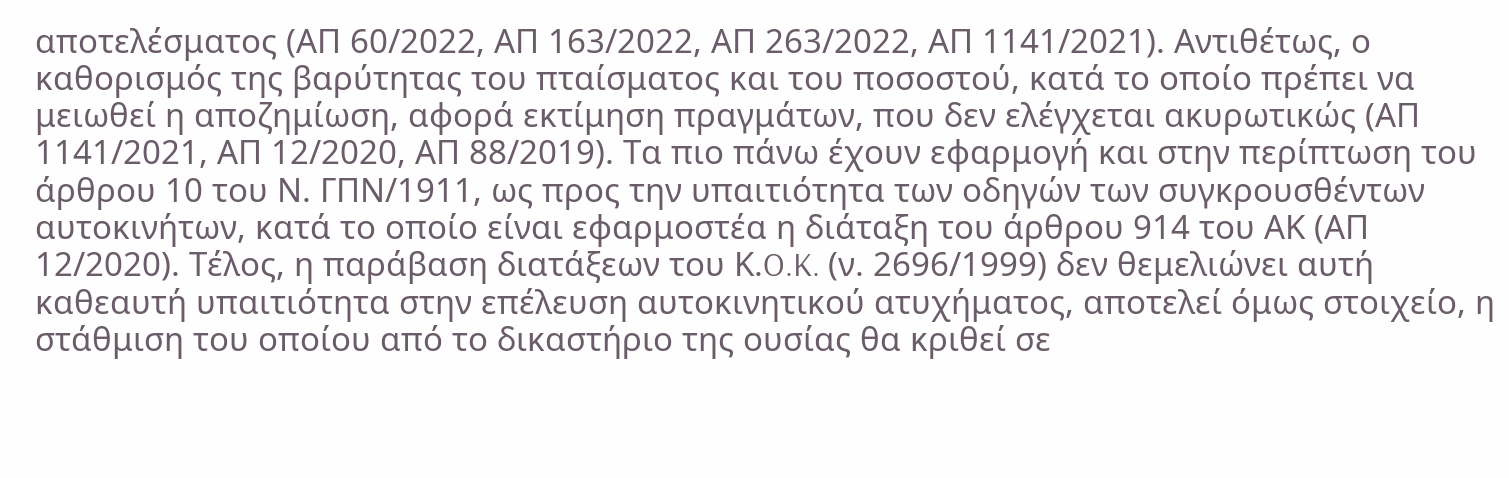αποτελέσματος (ΑΠ 60/2022, ΑΠ 163/2022, ΑΠ 263/2022, ΑΠ 1141/2021). Αντιθέτως, ο καθορισμός της βαρύτητας του πταίσματος και του ποσοστού, κατά το οποίο πρέπει να μειωθεί η αποζημίωση, αφορά εκτίμηση πραγμάτων, που δεν ελέγχεται ακυρωτικώς (ΑΠ 1141/2021, ΑΠ 12/2020, ΑΠ 88/2019). Τα πιο πάνω έχουν εφαρμογή και στην περίπτωση του άρθρου 10 του Ν. ΓΠΝ/1911, ως προς την υπαιτιότητα των οδηγών των συγκρουσθέντων αυτοκινήτων, κατά το οποίο είναι εφαρμοστέα η διάταξη του άρθρου 914 του ΑΚ (ΑΠ 12/2020). Τέλος, η παράβαση διατάξεων του Κ.O.K. (ν. 2696/1999) δεν θεμελιώνει αυτή καθεαυτή υπαιτιότητα στην επέλευση αυτοκινητικού ατυχήματος, αποτελεί όμως στοιχείο, η στάθμιση του οποίου από το δικαστήριο της ουσίας θα κριθεί σε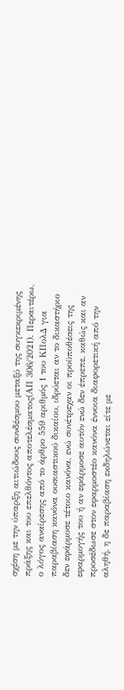σχέση με την ύπαρξη αιτιώδους συνδέσμου μεταξύ της συγκεκριμένης πράξης και του επελθόντος αποτελέσματος(ΑΠ 306/2021). Περαιτέρω, ο λόγος αναίρεσης από το άρθρο 559 αριθμός 1 του ΚΠολΔ για παραβίαση κανόνα ουσιαστικού δικαίου, ιδρύεται αν το δικαστήριο δεν εφάρμοσε τέτοιο κανόνα, ενώ συνέτρεχαν οι προϋποθέσεις της εφαρμογής του ή αν εφάρμοσε αυτόν ενώ δεν έπρεπε, καθώς και αν προσέδωσε στον εφαρμοστέο κανόνα έννοια διαφορετική από την αληθή, η δε παραβίαση εκδηλώνεται είτε με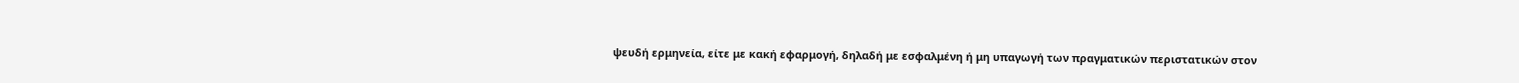ψευδή ερμηνεία, είτε με κακή εφαρμογή, δηλαδή με εσφαλμένη ή μη υπαγωγή των πραγματικών περιστατικών στον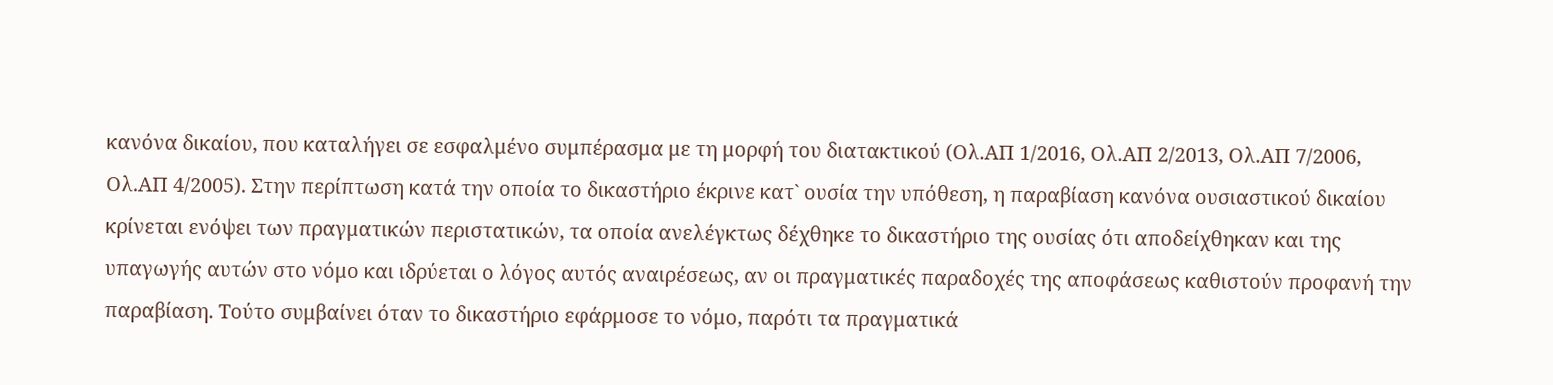κανόνα δικαίου, που καταλήγει σε εσφαλμένο συμπέρασμα με τη μορφή του διατακτικού (Ολ.ΑΠ 1/2016, Ολ.ΑΠ 2/2013, Ολ.ΑΠ 7/2006, Ολ.ΑΠ 4/2005). Στην περίπτωση κατά την οποία το δικαστήριο έκρινε κατ` ουσία την υπόθεση, η παραβίαση κανόνα ουσιαστικού δικαίου κρίνεται ενόψει των πραγματικών περιστατικών, τα οποία ανελέγκτως δέχθηκε το δικαστήριο της ουσίας ότι αποδείχθηκαν και της υπαγωγής αυτών στο νόμο και ιδρύεται ο λόγος αυτός αναιρέσεως, αν οι πραγματικές παραδοχές της αποφάσεως καθιστούν προφανή την παραβίαση. Τούτο συμβαίνει όταν το δικαστήριο εφάρμοσε το νόμο, παρότι τα πραγματικά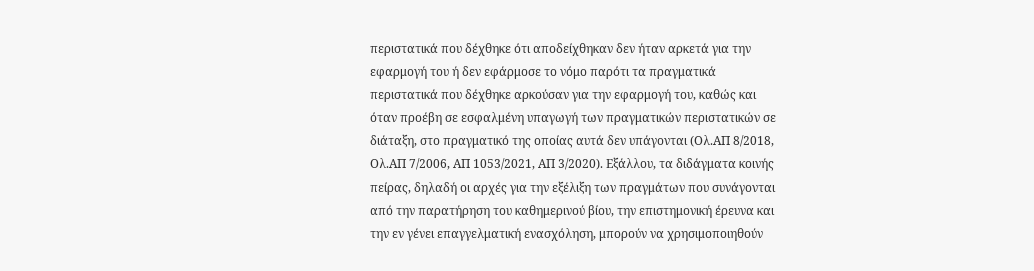περιστατικά που δέχθηκε ότι αποδείχθηκαν δεν ήταν αρκετά για την εφαρμογή του ή δεν εφάρμοσε το νόμο παρότι τα πραγματικά περιστατικά που δέχθηκε αρκούσαν για την εφαρμογή του, καθώς και όταν προέβη σε εσφαλμένη υπαγωγή των πραγματικών περιστατικών σε διάταξη, στο πραγματικό της οποίας αυτά δεν υπάγονται (Ολ.ΑΠ 8/2018, Ολ.ΑΠ 7/2006, ΑΠ 1053/2021, ΑΠ 3/2020). Εξάλλου, τα διδάγματα κοινής πείρας, δηλαδή οι αρχές για την εξέλιξη των πραγμάτων που συνάγονται από την παρατήρηση του καθημερινού βίου, την επιστημονική έρευνα και την εν γένει επαγγελματική ενασχόληση, μπορούν να χρησιμοποιηθούν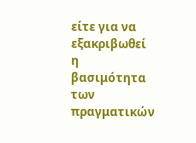είτε για να εξακριβωθεί η βασιμότητα των πραγματικών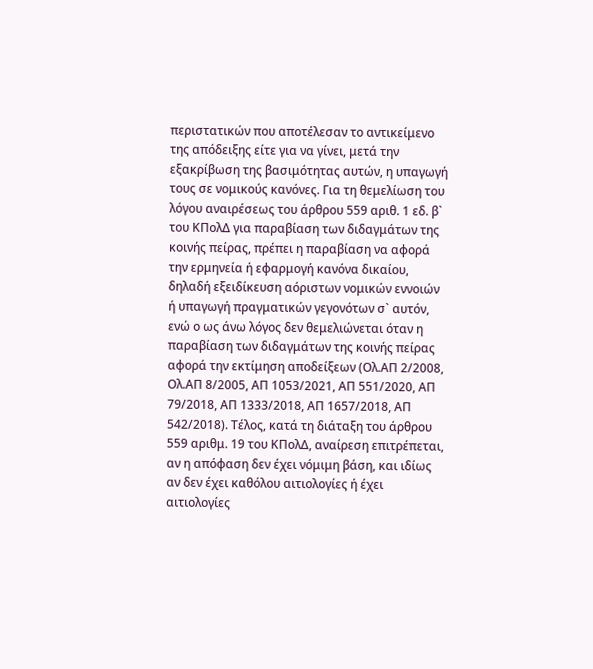περιστατικών που αποτέλεσαν το αντικείμενο της απόδειξης είτε για να γίνει, μετά την εξακρίβωση της βασιμότητας αυτών, η υπαγωγή τους σε νομικούς κανόνες. Για τη θεμελίωση του λόγου αναιρέσεως του άρθρου 559 αριθ. 1 εδ. β` του ΚΠολΔ για παραβίαση των διδαγμάτων της κοινής πείρας, πρέπει η παραβίαση να αφορά την ερμηνεία ή εφαρμογή κανόνα δικαίου, δηλαδή εξειδίκευση αόριστων νομικών εννοιών ή υπαγωγή πραγματικών γεγονότων σ` αυτόν, ενώ ο ως άνω λόγος δεν θεμελιώνεται όταν η παραβίαση των διδαγμάτων της κοινής πείρας αφορά την εκτίμηση αποδείξεων (Ολ.ΑΠ 2/2008, Ολ.ΑΠ 8/2005, ΑΠ 1053/2021, ΑΠ 551/2020, ΑΠ 79/2018, ΑΠ 1333/2018, ΑΠ 1657/2018, ΑΠ 542/2018). Τέλος, κατά τη διάταξη του άρθρου 559 αριθμ. 19 του ΚΠολΔ, αναίρεση επιτρέπεται, αν η απόφαση δεν έχει νόμιμη βάση, και ιδίως αν δεν έχει καθόλου αιτιολογίες ή έχει αιτιολογίες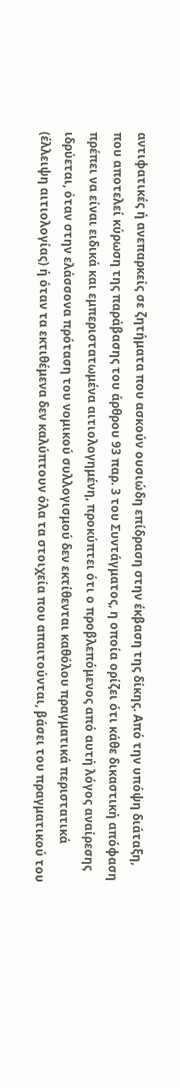αντιφατικές ή ανεπαρκείς σε ζητήματα που ασκούν ουσιώδη επίδραση στην έκβαση της δίκης. Από την υπόψη διάταξη, που αποτελεί κύρωση της παράβασης του άρθρου 93 παρ. 3 του Συντάγματος, η οποία ορίζει ότι κάθε δικαστική απόφαση πρέπει να είναι ειδικά και εμπεριστατωμένα αιτιολογημένη, προκύπτει ότι ο προβλεπόμενος από αυτή λόγος αναίρεσης ιδρύεται, όταν στην ελάσσονα πρόταση του νομικού συλλογισμού δεν εκτίθενται καθόλου πραγματικά περιστατικά (έλλειψη αιτιολογίας) ή όταν τα εκτιθέμενα δεν καλύπτουν όλα τα στοιχεία που απαιτούνται, βάσει του πραγματικού του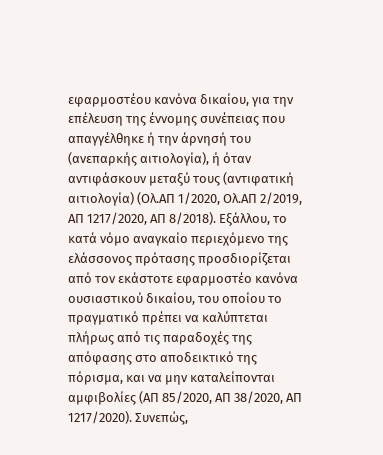εφαρμοστέου κανόνα δικαίου, για την επέλευση της έννομης συνέπειας που απαγγέλθηκε ή την άρνησή του (ανεπαρκής αιτιολογία), ή όταν αντιφάσκουν μεταξύ τους (αντιφατική αιτιολογία) (Ολ.ΑΠ 1/2020, Ολ.ΑΠ 2/2019, ΑΠ 1217/2020, ΑΠ 8/2018). Εξάλλου, το κατά νόμο αναγκαίο περιεχόμενο της ελάσσονος πρότασης προσδιορίζεται από τον εκάστοτε εφαρμοστέο κανόνα ουσιαστικού δικαίου, του οποίου το πραγματικό πρέπει να καλύπτεται πλήρως από τις παραδοχές της απόφασης στο αποδεικτικό της πόρισμα, και να μην καταλείπονται αμφιβολίες (ΑΠ 85/2020, ΑΠ 38/2020, ΑΠ 1217/2020). Συνεπώς,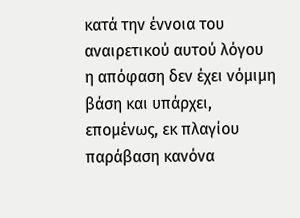κατά την έννοια του αναιρετικού αυτού λόγου η απόφαση δεν έχει νόμιμη βάση και υπάρχει, επομένως, εκ πλαγίου παράβαση κανόνα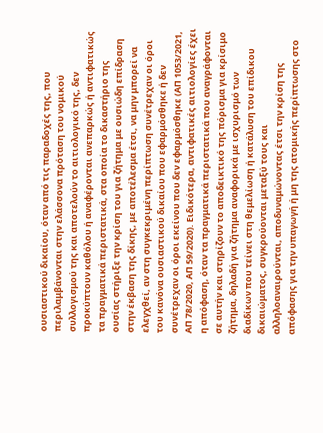ουσιαστικού δικαίου, όταν από τις παραδοχές της, που περιλαμβάνονται στην ελάσσονα πρόταση του νομικού συλλογισμού της και αποτελούν το αιτιολογικό της, δεν προκύπτουν καθόλου ή αναφέρονται ανεπαρκώς ή αντιφατικώς τα πραγματικά περιστατικά, στα οποία το δικαστήριο της ουσίας στήριξε την κρίση του για ζήτημα με ουσιώδη επίδραση στην έκβαση της δίκης, με αποτέλεσμα έτσι, να μην μπορεί να ελεγχθεί, αν στη συγκεκριμένη περίπτωση συνέτρεχαν οι όροι του κανόνα ουσιαστικού δικαίου που εφαρμόσθηκε ή δεν συνέτρεχαν οι όροι εκείνου που δεν εφαρμόσθηκε (ΑΠ 1053/2021, ΑΠ 78/2020, ΑΠ 59/2020). Ειδικότερα, αντιφατικές αιτιολογίες έχει η απόφαση, όταν τα πραγματικά περιστατικά που αναγράφονται σε αυτήν και στηρίζουν το αποδεικτικό της πόρισμα για κρίσιμο ζήτημα, δηλαδή για ζήτημα αναφορικά με ισχυρισμό των διαδίκων που τείνει στη θεμελίωση ή κατάλυση του επίδικου δικαιώματος, συγκρούονται μεταξύ τους και αλληλοαναιρούνται, αποδυναμώνοντας έτσι την κρίση της απόφασης για την υπαγωγή ή μη της ατομικής περίπτωσης στο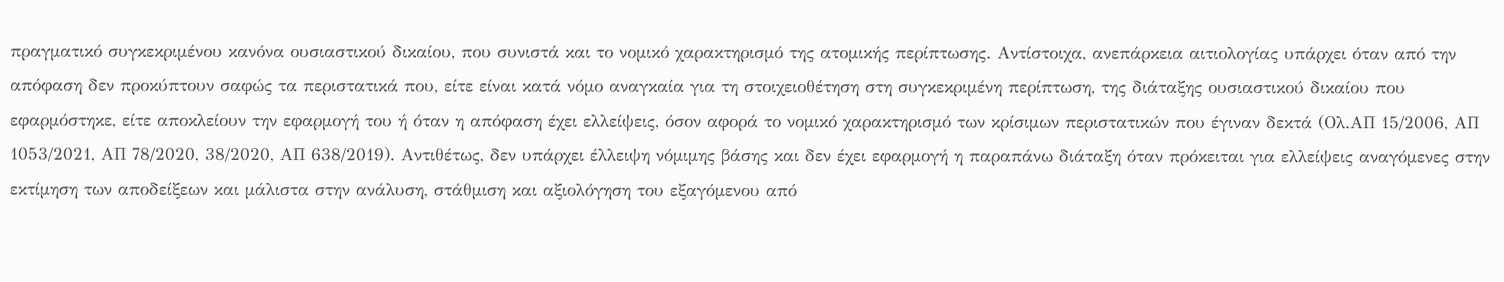πραγματικό συγκεκριμένου κανόνα ουσιαστικού δικαίου, που συνιστά και το νομικό χαρακτηρισμό της ατομικής περίπτωσης. Αντίστοιχα, ανεπάρκεια αιτιολογίας υπάρχει όταν από την απόφαση δεν προκύπτουν σαφώς τα περιστατικά που, είτε είναι κατά νόμο αναγκαία για τη στοιχειοθέτηση στη συγκεκριμένη περίπτωση, της διάταξης ουσιαστικού δικαίου που εφαρμόστηκε, είτε αποκλείουν την εφαρμογή του ή όταν η απόφαση έχει ελλείψεις, όσον αφορά το νομικό χαρακτηρισμό των κρίσιμων περιστατικών που έγιναν δεκτά (Ολ.ΑΠ 15/2006, ΑΠ 1053/2021, ΑΠ 78/2020, 38/2020, ΑΠ 638/2019). Αντιθέτως, δεν υπάρχει έλλειψη νόμιμης βάσης και δεν έχει εφαρμογή η παραπάνω διάταξη όταν πρόκειται για ελλείψεις αναγόμενες στην εκτίμηση των αποδείξεων και μάλιστα στην ανάλυση, στάθμιση και αξιολόγηση του εξαγόμενου από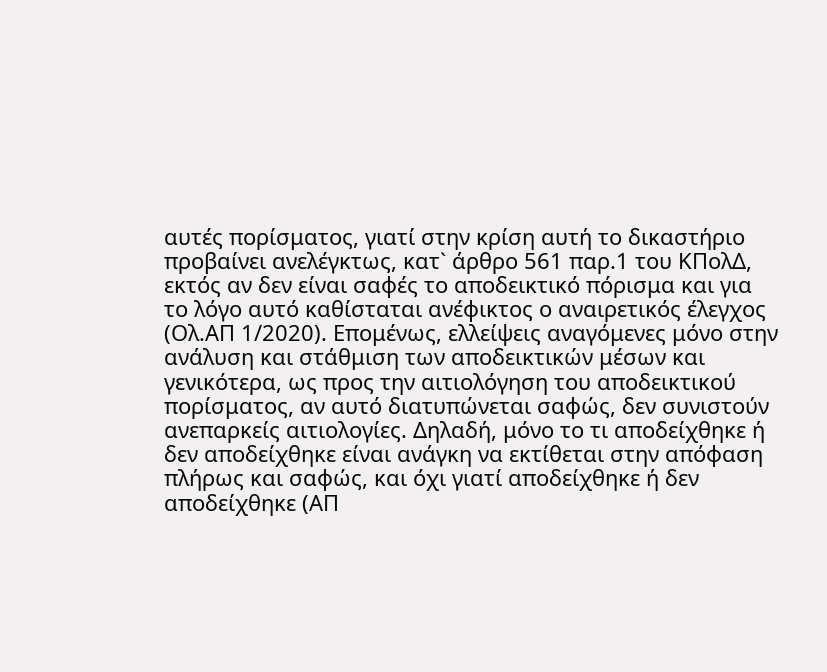αυτές πορίσματος, γιατί στην κρίση αυτή το δικαστήριο προβαίνει ανελέγκτως, κατ` άρθρο 561 παρ.1 του ΚΠολΔ, εκτός αν δεν είναι σαφές το αποδεικτικό πόρισμα και για το λόγο αυτό καθίσταται ανέφικτος ο αναιρετικός έλεγχος (Ολ.ΑΠ 1/2020). Επομένως, ελλείψεις αναγόμενες μόνο στην ανάλυση και στάθμιση των αποδεικτικών μέσων και γενικότερα, ως προς την αιτιολόγηση του αποδεικτικού πορίσματος, αν αυτό διατυπώνεται σαφώς, δεν συνιστούν ανεπαρκείς αιτιολογίες. Δηλαδή, μόνο το τι αποδείχθηκε ή δεν αποδείχθηκε είναι ανάγκη να εκτίθεται στην απόφαση πλήρως και σαφώς, και όχι γιατί αποδείχθηκε ή δεν αποδείχθηκε (ΑΠ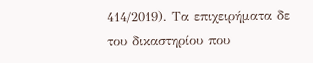414/2019). Τα επιχειρήματα δε του δικαστηρίου που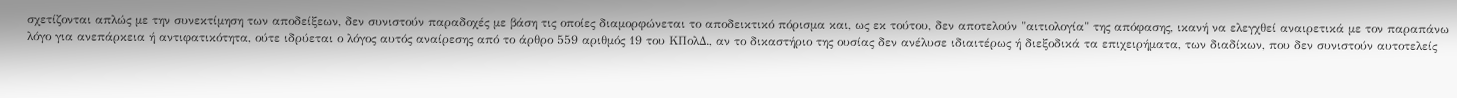σχετίζονται απλώς με την συνεκτίμηση των αποδείξεων, δεν συνιστούν παραδοχές με βάση τις οποίες διαμορφώνεται το αποδεικτικό πόρισμα και, ως εκ τούτου, δεν αποτελούν "αιτιολογία" της απόφασης, ικανή να ελεγχθεί αναιρετικά με τον παραπάνω λόγο για ανεπάρκεια ή αντιφατικότητα, ούτε ιδρύεται ο λόγος αυτός αναίρεσης από το άρθρο 559 αριθμός 19 του ΚΠολΔ., αν το δικαστήριο της ουσίας δεν ανέλυσε ιδιαιτέρως ή διεξοδικά τα επιχειρήματα, των διαδίκων, που δεν συνιστούν αυτοτελείς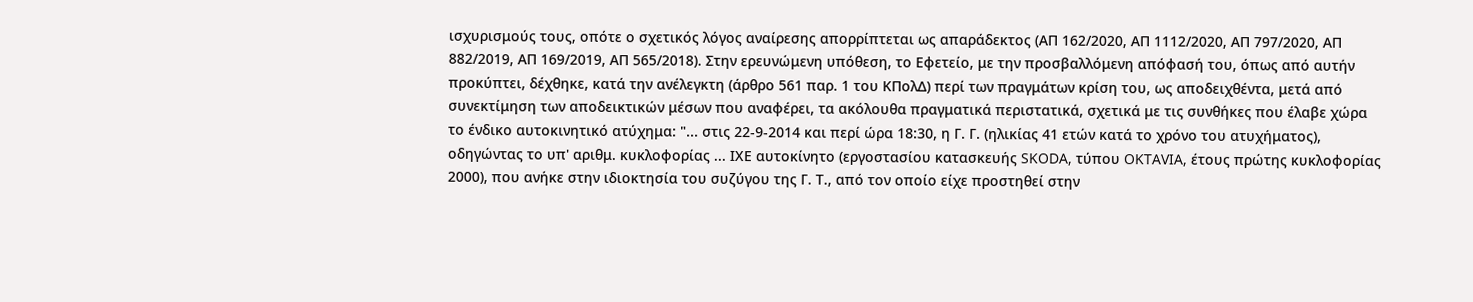ισχυρισμούς τους, οπότε ο σχετικός λόγος αναίρεσης απορρίπτεται ως απαράδεκτος (ΑΠ 162/2020, ΑΠ 1112/2020, ΑΠ 797/2020, ΑΠ 882/2019, ΑΠ 169/2019, ΑΠ 565/2018). Στην ερευνώμενη υπόθεση, το Εφετείο, με την προσβαλλόμενη απόφασή του, όπως από αυτήν προκύπτει, δέχθηκε, κατά την ανέλεγκτη (άρθρο 561 παρ. 1 του ΚΠολΔ) περί των πραγμάτων κρίση του, ως αποδειχθέντα, μετά από συνεκτίμηση των αποδεικτικών μέσων που αναφέρει, τα ακόλουθα πραγματικά περιστατικά, σχετικά με τις συνθήκες που έλαβε χώρα το ένδικο αυτοκινητικό ατύχημα: "... στις 22-9-2014 και περί ώρα 18:30, η Γ. Γ. (ηλικίας 41 ετών κατά το χρόνο του ατυχήματος), οδηγώντας το υπ' αριθμ. κυκλοφορίας ... ΙΧΕ αυτοκίνητο (εργοστασίου κατασκευής SKODA, τύπου OKTAVIA, έτους πρώτης κυκλοφορίας 2000), που ανήκε στην ιδιοκτησία του συζύγου της Γ. Τ., από τον οποίο είχε προστηθεί στην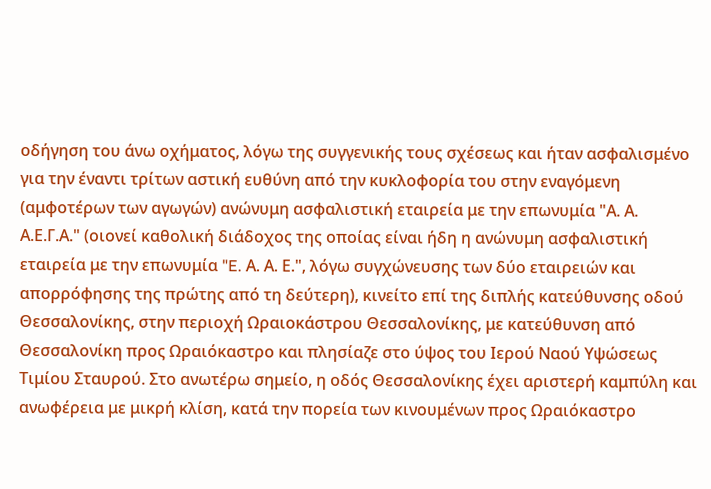οδήγηση του άνω οχήματος, λόγω της συγγενικής τους σχέσεως και ήταν ασφαλισμένο για την έναντι τρίτων αστική ευθύνη από την κυκλοφορία του στην εναγόμενη (αμφοτέρων των αγωγών) ανώνυμη ασφαλιστική εταιρεία με την επωνυμία "Α. Α. Α.Ε.Γ.Α." (οιονεί καθολική διάδοχος της οποίας είναι ήδη η ανώνυμη ασφαλιστική εταιρεία με την επωνυμία "E. Α. Α. Ε.", λόγω συγχώνευσης των δύο εταιρειών και απορρόφησης της πρώτης από τη δεύτερη), κινείτο επί της διπλής κατεύθυνσης οδού Θεσσαλονίκης, στην περιοχή Ωραιοκάστρου Θεσσαλονίκης, με κατεύθυνση από Θεσσαλονίκη προς Ωραιόκαστρο και πλησίαζε στο ύψος του Ιερού Ναού Υψώσεως Τιμίου Σταυρού. Στο ανωτέρω σημείο, η οδός Θεσσαλονίκης έχει αριστερή καμπύλη και ανωφέρεια με μικρή κλίση, κατά την πορεία των κινουμένων προς Ωραιόκαστρο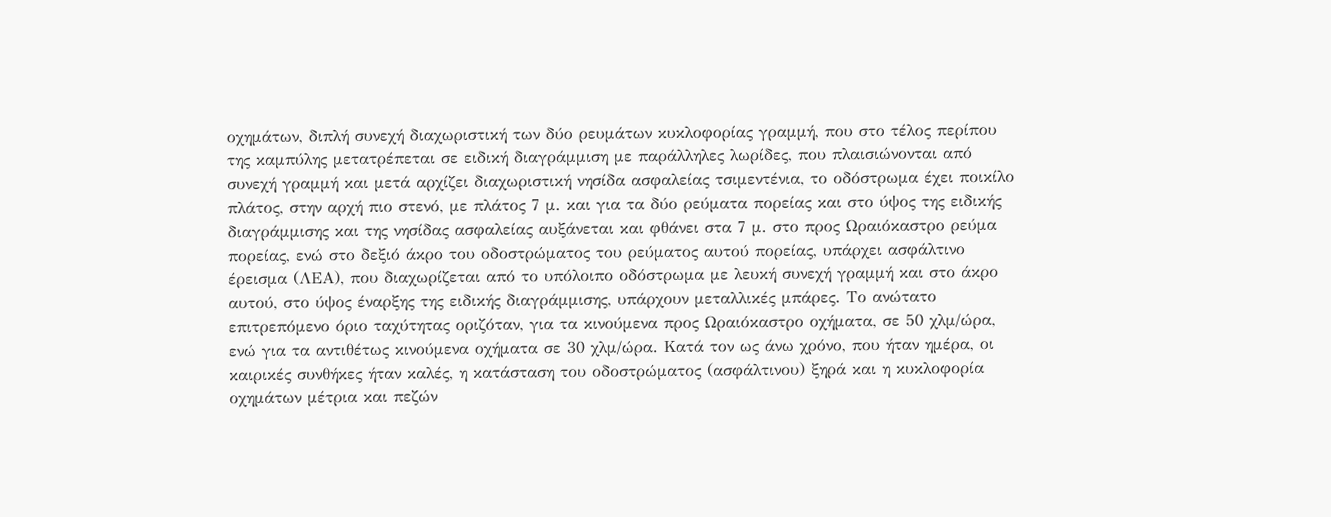οχημάτων, διπλή συνεχή διαχωριστική των δύο ρευμάτων κυκλοφορίας γραμμή, που στο τέλος περίπου της καμπύλης μετατρέπεται σε ειδική διαγράμμιση με παράλληλες λωρίδες, που πλαισιώνονται από συνεχή γραμμή και μετά αρχίζει διαχωριστική νησίδα ασφαλείας τσιμεντένια, το οδόστρωμα έχει ποικίλο πλάτος, στην αρχή πιο στενό, με πλάτος 7 μ. και για τα δύο ρεύματα πορείας και στο ύψος της ειδικής διαγράμμισης και της νησίδας ασφαλείας αυξάνεται και φθάνει στα 7 μ. στο προς Ωραιόκαστρο ρεύμα πορείας, ενώ στο δεξιό άκρο του οδοστρώματος του ρεύματος αυτού πορείας, υπάρχει ασφάλτινο έρεισμα (ΛΕΑ), που διαχωρίζεται από το υπόλοιπο οδόστρωμα με λευκή συνεχή γραμμή και στο άκρο αυτού, στο ύψος έναρξης της ειδικής διαγράμμισης, υπάρχουν μεταλλικές μπάρες. Το ανώτατο επιτρεπόμενο όριο ταχύτητας οριζόταν, για τα κινούμενα προς Ωραιόκαστρο οχήματα, σε 50 χλμ/ώρα, ενώ για τα αντιθέτως κινούμενα οχήματα σε 30 χλμ/ώρα. Κατά τον ως άνω χρόνο, που ήταν ημέρα, οι καιρικές συνθήκες ήταν καλές, η κατάσταση του οδοστρώματος (ασφάλτινου) ξηρά και η κυκλοφορία οχημάτων μέτρια και πεζών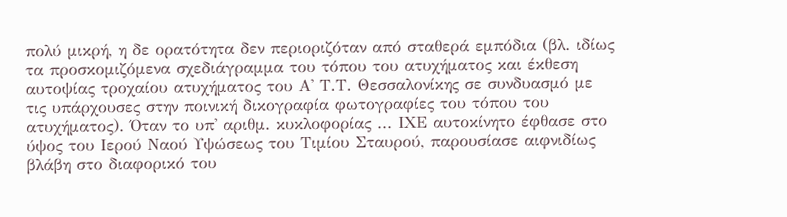πολύ μικρή, η δε ορατότητα δεν περιοριζόταν από σταθερά εμπόδια (βλ. ιδίως τα προσκομιζόμενα σχεδιάγραμμα του τόπου του ατυχήματος και έκθεση αυτοψίας τροχαίου ατυχήματος του Α' Τ.Τ. Θεσσαλονίκης σε συνδυασμό με τις υπάρχουσες στην ποινική δικογραφία φωτογραφίες του τόπου του ατυχήματος). Όταν το υπ' αριθμ. κυκλοφορίας ... ΙΧΕ αυτοκίνητο έφθασε στο ύψος του Ιερού Ναού Υψώσεως του Τιμίου Σταυρού, παρουσίασε αιφνιδίως βλάβη στο διαφορικό του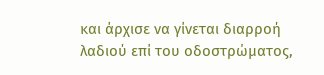και άρχισε να γίνεται διαρροή λαδιού επί του οδοστρώματος,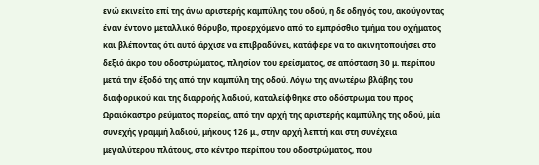ενώ εκινείτο επί της άνω αριστερής καμπύλης του οδού, η δε οδηγός του, ακούγοντας έναν έντονο μεταλλικό θόρυβο, προερχόμενο από το εμπρόσθιο τμήμα του οχήματος και βλέποντας ότι αυτό άρχισε να επιβραδύνει, κατάφερε να το ακινητοποιήσει στο δεξιό άκρο του οδοστρώματος, πλησίον του ερείσματος, σε απόσταση 30 μ. περίπου μετά την έξοδό της από την καμπύλη της οδού. Λόγω της ανωτέρω βλάβης του διαφορικού και της διαρροής λαδιού, καταλείφθηκε στο οδόστρωμα του προς Ωραιόκαστρο ρεύματος πορείας, από την αρχή της αριστερής καμπύλης της οδού, μία συνεχής γραμμή λαδιού, μήκους 126 μ., στην αρχή λεπτή και στη συνέχεια μεγαλύτερου πλάτους, στο κέντρο περίπου του οδοστρώματος, που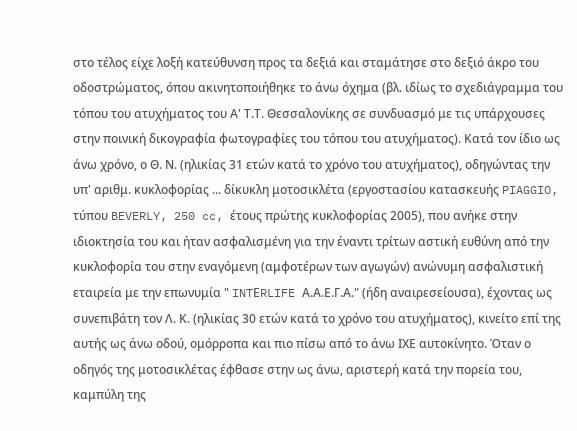στο τέλος είχε λοξή κατεύθυνση προς τα δεξιά και σταμάτησε στο δεξιό άκρο του οδοστρώματος, όπου ακινητοποιήθηκε το άνω όχημα (βλ. ιδίως το σχεδιάγραμμα του τόπου του ατυχήματος του Α' Τ.Τ. Θεσσαλονίκης σε συνδυασμό με τις υπάρχουσες στην ποινική δικογραφία φωτογραφίες του τόπου του ατυχήματος). Κατά τον ίδιο ως άνω χρόνο, ο Θ. Ν. (ηλικίας 31 ετών κατά το χρόνο του ατυχήματος), οδηγώντας την υπ' αριθμ. κυκλοφορίας ... δίκυκλη μοτοσικλέτα (εργοστασίου κατασκευής PIAGGIO, τύπου BEVERLY, 250 cc, έτους πρώτης κυκλοφορίας 2005), που ανήκε στην ιδιοκτησία του και ήταν ασφαλισμένη για την έναντι τρίτων αστική ευθύνη από την κυκλοφορία του στην εναγόμενη (αμφοτέρων των αγωγών) ανώνυμη ασφαλιστική εταιρεία με την επωνυμία " INTΕRLIFE Α.Α.Ε.Γ.Α." (ήδη αναιρεσείουσα), έχοντας ως συνεπιβάτη τον Λ. Κ. (ηλικίας 30 ετών κατά το χρόνο του ατυχήματος), κινείτο επί της αυτής ως άνω οδού, ομόρροπα και πιο πίσω από το άνω ΙΧΕ αυτοκίνητο. Όταν ο οδηγός της μοτοσικλέτας έφθασε στην ως άνω, αριστερή κατά την πορεία του, καμπύλη της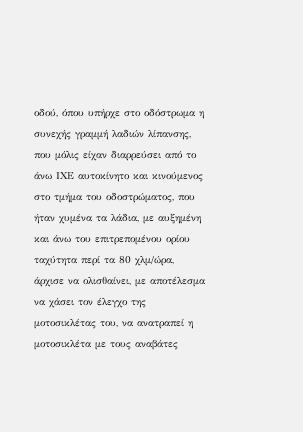οδού, όπου υπήρχε στο οδόστρωμα η συνεχής γραμμή λαδιών λίπανσης, που μόλις είχαν διαρρεύσει από το άνω ΙΧΕ αυτοκίνητο και κινούμενος στο τμήμα του οδοστρώματος, που ήταν χυμένα τα λάδια, με αυξημένη και άνω του επιτρεπομένου ορίου ταχύτητα περί τα 80 χλμ/ώρα, άρχισε να ολισθαίνει, με αποτέλεσμα να χάσει τον έλεγχο της μοτοσικλέτας του, να ανατραπεί η μοτοσικλέτα με τους αναβάτες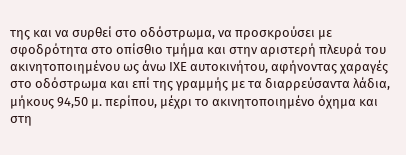της και να συρθεί στο οδόστρωμα, να προσκρούσει με σφοδρότητα στο οπίσθιο τμήμα και στην αριστερή πλευρά του ακινητοποιημένου ως άνω ΙΧΕ αυτοκινήτου, αφήνοντας χαραγές στο οδόστρωμα και επί της γραμμής με τα διαρρεύσαντα λάδια, μήκους 94,50 μ. περίπου, μέχρι το ακινητοποιημένο όχημα και στη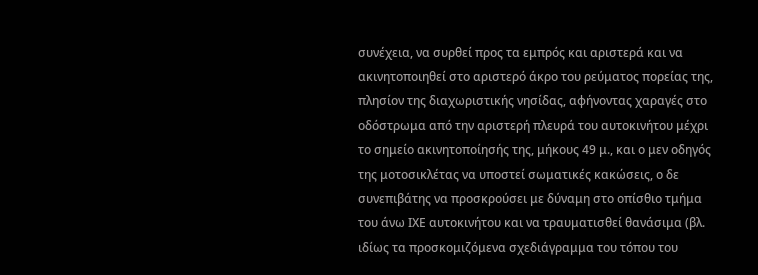συνέχεια, να συρθεί προς τα εμπρός και αριστερά και να ακινητοποιηθεί στο αριστερό άκρο του ρεύματος πορείας της, πλησίον της διαχωριστικής νησίδας, αφήνοντας χαραγές στο οδόστρωμα από την αριστερή πλευρά του αυτοκινήτου μέχρι το σημείο ακινητοποίησής της, μήκους 49 μ., και ο μεν οδηγός της μοτοσικλέτας να υποστεί σωματικές κακώσεις, ο δε συνεπιβάτης να προσκρούσει με δύναμη στο οπίσθιο τμήμα του άνω ΙΧΕ αυτοκινήτου και να τραυματισθεί θανάσιμα (βλ. ιδίως τα προσκομιζόμενα σχεδιάγραμμα του τόπου του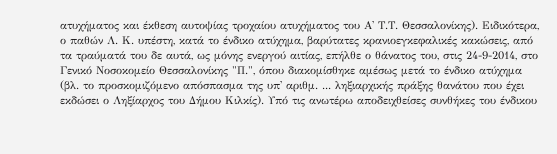ατυχήματος και έκθεση αυτοψίας τροχαίου ατυχήματος του Α' Τ.Τ. Θεσσαλονίκης). Ειδικότερα, ο παθών Λ. Κ. υπέστη, κατά το ένδικο ατύχημα, βαρύτατες κρανιοεγκεφαλικές κακώσεις, από τα τραύματά του δε αυτά, ως μόνης ενεργού αιτίας, επήλθε ο θάνατος του, στις 24-9-2014, στο Γενικό Νοσοκομείο Θεσσαλονίκης "Π.", όπου διακομίσθηκε αμέσως μετά το ένδικο ατύχημα (βλ. το προσκομιζόμενο απόσπασμα της υπ' αριθμ. ... ληξιαρχικής πράξης θανάτου που έχει εκδώσει ο Ληξίαρχος του Δήμου Κιλκίς). Υπό τις ανωτέρω αποδειχθείσες συνθήκες του ένδικου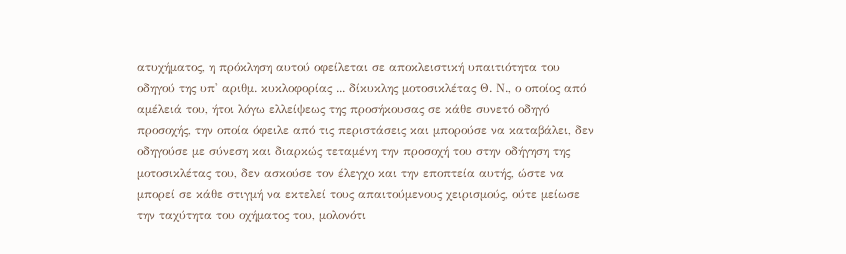ατυχήματος, η πρόκληση αυτού οφείλεται σε αποκλειστική υπαιτιότητα του οδηγού της υπ' αριθμ. κυκλοφορίας ... δίκυκλης μοτοσικλέτας Θ. Ν., ο οποίος από αμέλειά του, ήτοι λόγω ελλείψεως της προσήκουσας σε κάθε συνετό οδηγό προσοχής, την οποία όφειλε από τις περιστάσεις και μπορούσε να καταβάλει, δεν οδηγούσε με σύνεση και διαρκώς τεταμένη την προσοχή του στην οδήγηση της μοτοσικλέτας του, δεν ασκούσε τον έλεγχο και την εποπτεία αυτής, ώστε να μπορεί σε κάθε στιγμή να εκτελεί τους απαιτούμενους χειρισμούς, ούτε μείωσε την ταχύτητα του οχήματος του, μολονότι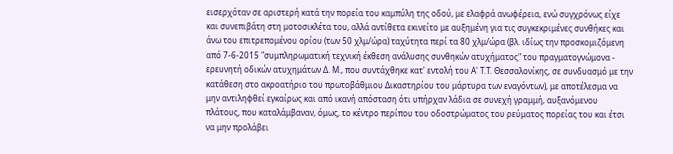εισερχόταν σε αριστερή κατά την πορεία του καμπύλη της οδού, με ελαφρά ανωφέρεια, ενώ συγχρόνως είχε και συνεπιβάτη στη μοτοσικλέτα του, αλλά αντίθετα εκινείτο με αυξημένη για τις συγκεκριμένες συνθήκες και άνω του επιτρεπομένου ορίου (των 50 χλμ/ώρα) ταχύτητα περί τα 80 χλμ/ώρα (βλ. ιδίως την προσκομιζόμενη από 7-6-2015 "συμπληρωματική τεχνική έκθεση ανάλυσης συνθηκών ατυχήματος" του πραγματογνώμονα - ερευνητή οδικών ατυχημάτων Δ. Μ., που συντάχθηκε κατ' εντολή του Α' Τ.Τ. Θεσσαλονίκης, σε συνδυασμό με την κατάθεση στο ακροατήριο του πρωτοβάθμιου Δικαστηρίου του μάρτυρα των εναγόντων), με αποτέλεσμα να μην αντιληφθεί εγκαίρως και από ικανή απόσταση ότι υπήρχαν λάδια σε συνεχή γραμμή, αυξανόμενου πλάτους, που καταλάμβαναν, όμως, το κέντρο περίπου του οδοστρώματος του ρεύματος πορείας του και έτσι να μην προλάβει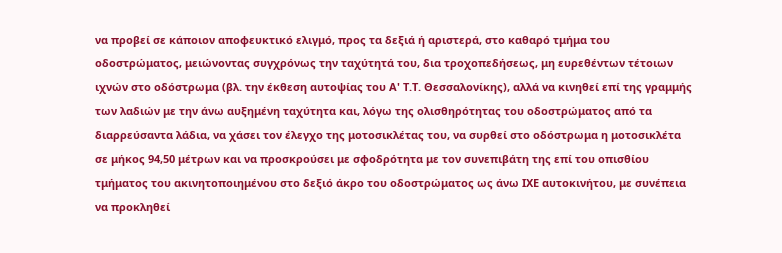να προβεί σε κάποιον αποφευκτικό ελιγμό, προς τα δεξιά ή αριστερά, στο καθαρό τμήμα του οδοστρώματος, μειώνοντας συγχρόνως την ταχύτητά του, δια τροχοπεδήσεως, μη ευρεθέντων τέτοιων ιχνών στο οδόστρωμα (βλ. την έκθεση αυτοψίας του Α' Τ.Τ. Θεσσαλονίκης), αλλά να κινηθεί επί της γραμμής των λαδιών με την άνω αυξημένη ταχύτητα και, λόγω της ολισθηρότητας του οδοστρώματος από τα διαρρεύσαντα λάδια, να χάσει τον έλεγχο της μοτοσικλέτας του, να συρθεί στο οδόστρωμα η μοτοσικλέτα σε μήκος 94,50 μέτρων και να προσκρούσει με σφοδρότητα με τον συνεπιβάτη της επί του οπισθίου τμήματος του ακινητοποιημένου στο δεξιό άκρο του οδοστρώματος ως άνω ΙΧΕ αυτοκινήτου, με συνέπεια να προκληθεί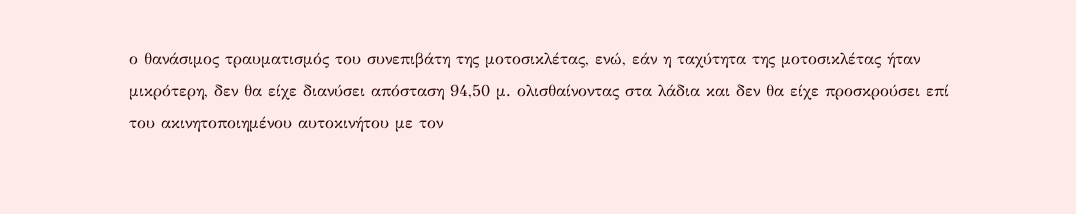ο θανάσιμος τραυματισμός του συνεπιβάτη της μοτοσικλέτας, ενώ, εάν η ταχύτητα της μοτοσικλέτας ήταν μικρότερη, δεν θα είχε διανύσει απόσταση 94,50 μ. ολισθαίνοντας στα λάδια και δεν θα είχε προσκρούσει επί του ακινητοποιημένου αυτοκινήτου με τον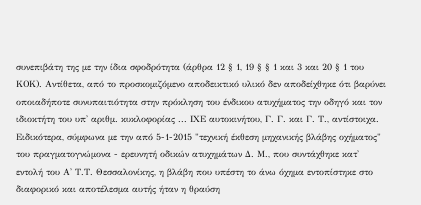συνεπιβάτη της με την ίδια σφοδρότητα (άρθρα 12 § 1, 19 § § 1 και 3 και 20 § 1 του ΚΟΚ). Αντίθετα, από το προσκομιζόμενο αποδεικτικό υλικό δεν αποδείχθηκε ότι βαρύνει οποιαδήποτε συνυπαιτιότητα στην πρόκληση του ένδικου ατυχήματος την οδηγό και τον ιδιοκτήτη του υπ' αριθμ. κυκλοφορίας ... ΙΧΕ αυτοκινήτου, Γ. Γ. και Γ. Τ., αντίστοιχα. Ειδικότερα, σύμφωνα με την από 5-1-2015 "τεχνική έκθεση μηχανικής βλάβης οχήματος" του πραγματογνώμονα - ερευνητή οδικών ατυχημάτων Δ. Μ., που συντάχθηκε κατ' εντολή του Α' Τ.Τ. Θεσσαλονίκης, η βλάβη που υπέστη το άνω όχημα εντοπίστηκε στο διαφορικό και αποτέλεσμα αυτής ήταν η θραύση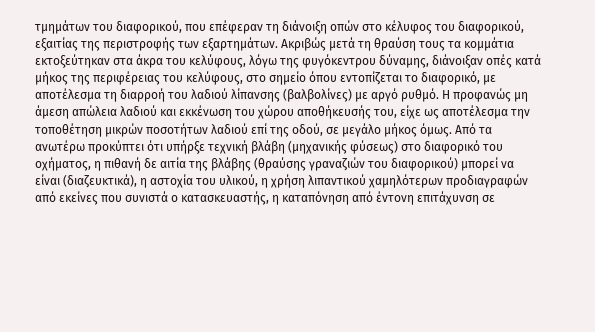τμημάτων του διαφορικού, που επέφεραν τη διάνοιξη οπών στο κέλυφος του διαφορικού, εξαιτίας της περιστροφής των εξαρτημάτων. Ακριβώς μετά τη θραύση τους τα κομμάτια εκτοξεύτηκαν στα άκρα του κελύφους, λόγω της φυγόκεντρου δύναμης, διάνοιξαν οπές κατά μήκος της περιφέρειας του κελύφους, στο σημείο όπου εντοπίζεται το διαφορικό, με αποτέλεσμα τη διαρροή του λαδιού λίπανσης (βαλβολίνες) με αργό ρυθμό. Η προφανώς μη άμεση απώλεια λαδιού και εκκένωση του χώρου αποθήκευσής του, είχε ως αποτέλεσμα την τοποθέτηση μικρών ποσοτήτων λαδιού επί της οδού, σε μεγάλο μήκος όμως. Από τα ανωτέρω προκύπτει ότι υπήρξε τεχνική βλάβη (μηχανικής φύσεως) στο διαφορικό του οχήματος, η πιθανή δε αιτία της βλάβης (θραύσης γραναζιών του διαφορικού) μπορεί να είναι (διαζευκτικά), η αστοχία του υλικού, η χρήση λιπαντικού χαμηλότερων προδιαγραφών από εκείνες που συνιστά ο κατασκευαστής, η καταπόνηση από έντονη επιτάχυνση σε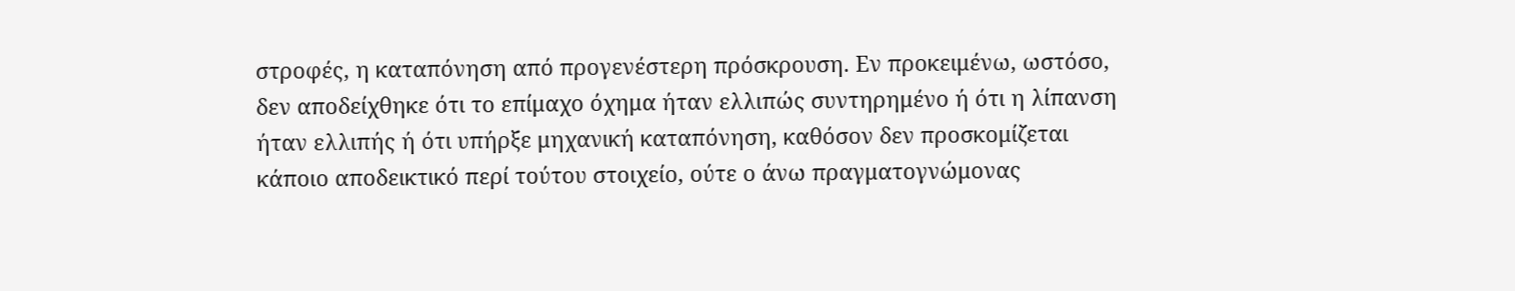στροφές, η καταπόνηση από προγενέστερη πρόσκρουση. Εν προκειμένω, ωστόσο, δεν αποδείχθηκε ότι το επίμαχο όχημα ήταν ελλιπώς συντηρημένο ή ότι η λίπανση ήταν ελλιπής ή ότι υπήρξε μηχανική καταπόνηση, καθόσον δεν προσκομίζεται κάποιο αποδεικτικό περί τούτου στοιχείο, ούτε ο άνω πραγματογνώμονας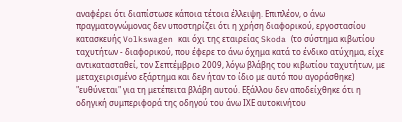αναφέρει ότι διαπίστωσε κάποια τέτοια έλλειψη. Επιπλέον, ο άνω πραγματογνώμονας δεν υποστηρίζει ότι η χρήση διαφορικού, εργοστασίου κατασκευής Volkswagen και όχι της εταιρείας Skoda (το σύστημα κιβωτίου ταχυτήτων - διαφορικού, που έφερε το άνω όχημα κατά το ένδικο ατύχημα, είχε αντικατασταθεί, τον Σεπτέμβριο 2009, λόγω βλάβης του κιβωτίου ταχυτήτων, με μεταχειρισμένο εξάρτημα και δεν ήταν το ίδιο με αυτό που αγοράσθηκε) "ευθύνεται" για τη μετέπειτα βλάβη αυτού. Εξάλλου δεν αποδείχθηκε ότι η οδηγική συμπεριφορά της οδηγού του άνω ΙΧΕ αυτοκινήτου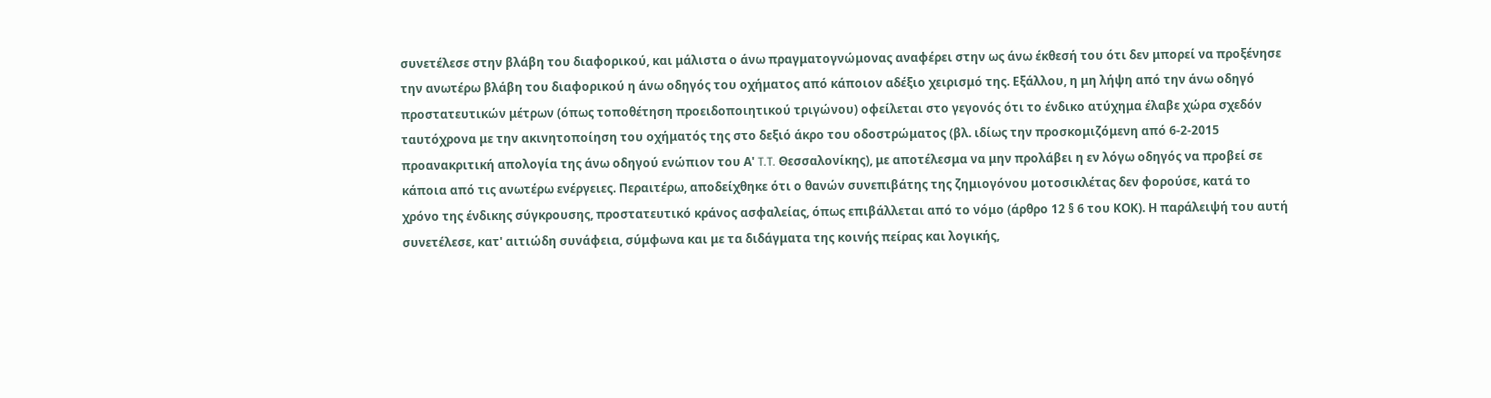συνετέλεσε στην βλάβη του διαφορικού, και μάλιστα ο άνω πραγματογνώμονας αναφέρει στην ως άνω έκθεσή του ότι δεν μπορεί να προξένησε την ανωτέρω βλάβη του διαφορικού η άνω οδηγός του οχήματος από κάποιον αδέξιο χειρισμό της. Εξάλλου, η μη λήψη από την άνω οδηγό προστατευτικών μέτρων (όπως τοποθέτηση προειδοποιητικού τριγώνου) οφείλεται στο γεγονός ότι το ένδικο ατύχημα έλαβε χώρα σχεδόν ταυτόχρονα με την ακινητοποίηση του οχήματός της στο δεξιό άκρο του οδοστρώματος (βλ. ιδίως την προσκομιζόμενη από 6-2-2015 προανακριτική απολογία της άνω οδηγού ενώπιον του Α' T.T. Θεσσαλονίκης), με αποτέλεσμα να μην προλάβει η εν λόγω οδηγός να προβεί σε κάποια από τις ανωτέρω ενέργειες. Περαιτέρω, αποδείχθηκε ότι ο θανών συνεπιβάτης της ζημιογόνου μοτοσικλέτας δεν φορούσε, κατά το χρόνο της ένδικης σύγκρουσης, προστατευτικό κράνος ασφαλείας, όπως επιβάλλεται από το νόμο (άρθρο 12 § 6 του ΚΟΚ). Η παράλειψή του αυτή συνετέλεσε, κατ' αιτιώδη συνάφεια, σύμφωνα και με τα διδάγματα της κοινής πείρας και λογικής,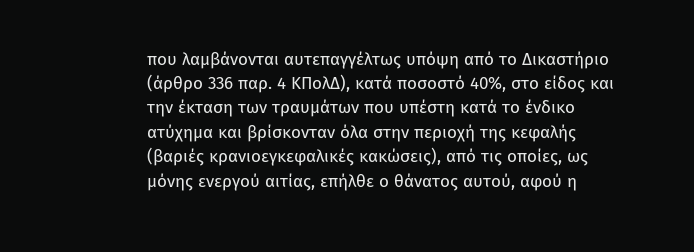που λαμβάνονται αυτεπαγγέλτως υπόψη από το Δικαστήριο (άρθρο 336 παρ. 4 ΚΠολΔ), κατά ποσοστό 40%, στο είδος και την έκταση των τραυμάτων που υπέστη κατά το ένδικο ατύχημα και βρίσκονταν όλα στην περιοχή της κεφαλής (βαριές κρανιοεγκεφαλικές κακώσεις), από τις οποίες, ως μόνης ενεργού αιτίας, επήλθε ο θάνατος αυτού, αφού η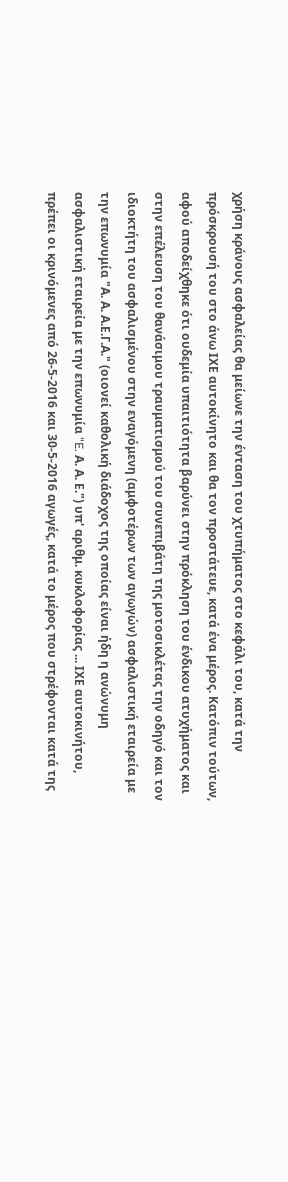χρήση κράνους ασφαλείας θα μείωνε την ένταση του χτυπήματος στο κεφάλι του, κατά την πρόσκρουσή του στο άνω ΙΧΕ αυτοκίνητο και θα τον προστάτευε, κατά ένα μέρος. Κατόπιν τούτων, αφού αποδείχθηκε ότι ουδεμία υπαιτιότητα βαρύνει στην πρόκληση του ένδικου ατυχήματος και στην επέλευση του θανάσιμου τραυματισμού του συνεπιβάτη της μοτοσικλέτας την οδηγό και τον ιδιοκτήτη του ασφαλισμένου στην εναγόμενη (αμφοτέρων των αγωγών) ασφαλιστική εταιρεία με την επωνυμία "Α. Α. Α.Ε.Γ.Α." (οιονεί καθολική διάδοχος της οποίας είναι ήδη η ανώνυμη ασφαλιστική εταιρεία με την επωνυμία "E. Α. Α. Ε.") υπ' αριθμ. κυκλοφορίας ... ΙΧΕ αυτοκινήτου, πρέπει οι κρινόμενες από 26-5-2016 και 30-5-2016 αγωγές, κατά το μέρος που στρέφονται κατά της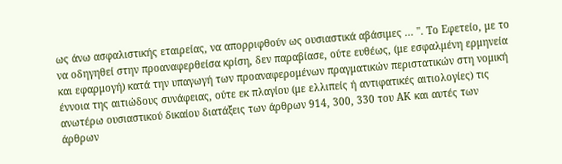ως άνω ασφαλιστικής εταιρείας, να απορριφθούν ως ουσιαστικά αβάσιμες ... ''. Το Εφετείο, με το να οδηγηθεί στην προαναφερθείσα κρίση, δεν παραβίασε, ούτε ευθέως, (με εσφαλμένη ερμηνεία και εφαρμογή) κατά την υπαγωγή των προαναφερομένων πραγματικών περιστατικών στη νομική έννοια της αιτιώδους συνάφειας, ούτε εκ πλαγίου (με ελλιπείς ή αντιφατικές αιτιολογίες) τις ανωτέρω ουσιαστικού δικαίου διατάξεις των άρθρων 914, 300, 330 του ΑΚ και αυτές των άρθρων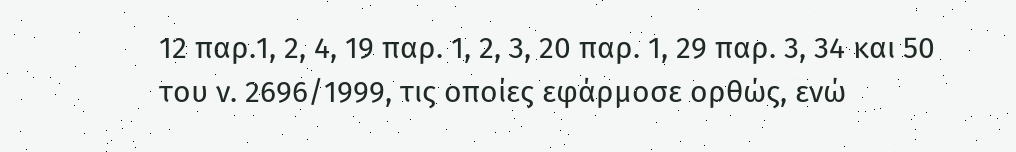12 παρ.1, 2, 4, 19 παρ. 1, 2, 3, 20 παρ. 1, 29 παρ. 3, 34 και 50 του ν. 2696/1999, τις οποίες εφάρμοσε ορθώς, ενώ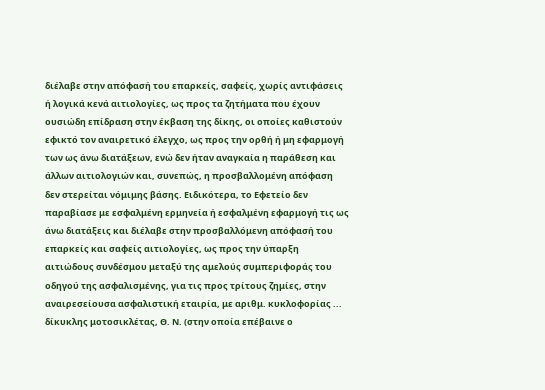διέλαβε στην απόφασή του επαρκείς, σαφείς, χωρίς αντιφάσεις ή λογικά κενά αιτιολογίες, ως προς τα ζητήματα που έχουν ουσιώδη επίδραση στην έκβαση της δίκης, οι οποίες καθιστούν εφικτό τον αναιρετικό έλεγχο, ως προς την ορθή ή μη εφαρμογή των ως άνω διατάξεων, ενώ δεν ήταν αναγκαία η παράθεση και άλλων αιτιολογιών και, συνεπώς, η προσβαλλομένη απόφαση δεν στερείται νόμιμης βάσης. Ειδικότερα, το Εφετείο δεν παραβίασε με εσφαλμένη ερμηνεία ή εσφαλμένη εφαρμογή τις ως άνω διατάξεις και διέλαβε στην προσβαλλόμενη απόφασή του επαρκείς και σαφείς αιτιολογίες, ως προς την ύπαρξη αιτιώδους συνδέσμου μεταξύ της αμελούς συμπεριφοράς του οδηγού της ασφαλισμένης, για τις προς τρίτους ζημίες, στην αναιρεσείουσα ασφαλιστική εταιρία, με αριθμ. κυκλοφορίας ... δίκυκλης μοτοσικλέτας, Θ. Ν. (στην οποία επέβαινε ο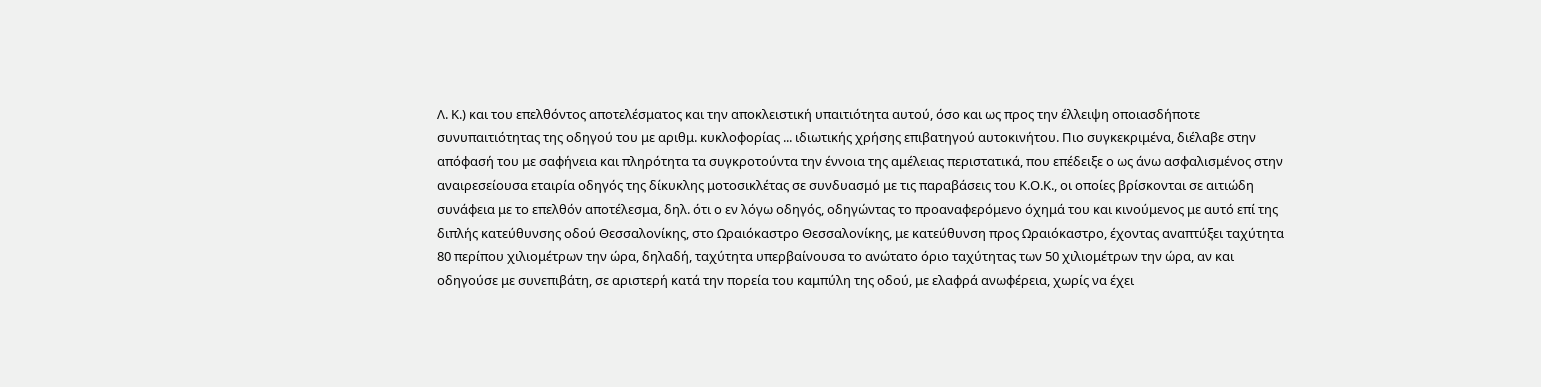Λ. Κ.) και του επελθόντος αποτελέσματος και την αποκλειστική υπαιτιότητα αυτού, όσο και ως προς την έλλειψη οποιασδήποτε συνυπαιτιότητας της οδηγού του με αριθμ. κυκλοφορίας ... ιδιωτικής χρήσης επιβατηγού αυτοκινήτου. Πιο συγκεκριμένα, διέλαβε στην απόφασή του με σαφήνεια και πληρότητα τα συγκροτούντα την έννοια της αμέλειας περιστατικά, που επέδειξε ο ως άνω ασφαλισμένος στην αναιρεσείουσα εταιρία οδηγός της δίκυκλης μοτοσικλέτας σε συνδυασμό με τις παραβάσεις του Κ.Ο.Κ., οι οποίες βρίσκονται σε αιτιώδη συνάφεια με το επελθόν αποτέλεσμα, δηλ. ότι ο εν λόγω οδηγός, οδηγώντας το προαναφερόμενο όχημά του και κινούμενος με αυτό επί της διπλής κατεύθυνσης οδού Θεσσαλονίκης, στο Ωραιόκαστρο Θεσσαλονίκης, με κατεύθυνση προς Ωραιόκαστρο, έχοντας αναπτύξει ταχύτητα 80 περίπου χιλιομέτρων την ώρα, δηλαδή, ταχύτητα υπερβαίνουσα το ανώτατο όριο ταχύτητας των 50 χιλιομέτρων την ώρα, αν και οδηγούσε με συνεπιβάτη, σε αριστερή κατά την πορεία του καμπύλη της οδού, με ελαφρά ανωφέρεια, χωρίς να έχει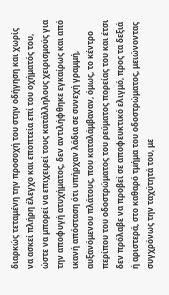διαρκώς τεταμένη την προσοχή του στην οδήγηση και χωρίς να ασκεί πλήρη έλεγχο και εποπτεία επί του οχήματός του, ώστε να μπορεί να επιχειρεί τους κατάλληλους χειρισμούς για την αποφυγή ατυχήματος, δεν αντιλήφθηκε εγκαίρως και από ικανή απόσταση ότι υπήρχαν λάδια σε συνεχή γραμμή, αυξανόμενου πλάτους, που καταλάμβαναν, όμως, το κέντρο περίπου του οδοστρώματος του ρεύματος πορείας του και έτσι δεν πρόλαβε να προβεί σε αποφευκτικό ελιγμό, προς τα δεξιά ή αριστερά, στο καθαρό τμήμα του οδοστρώματος, μειώνοντας συγχρόνως την ταχύτητά του, με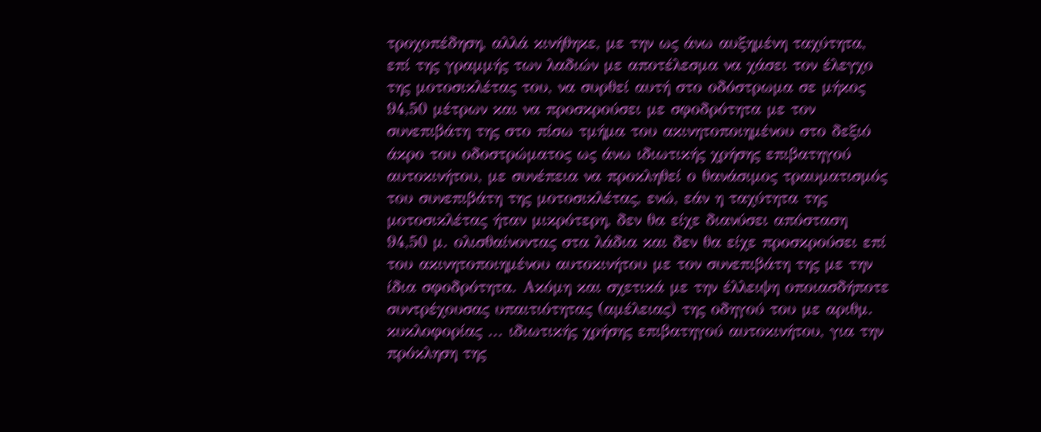τροχοπέδηση, αλλά κινήθηκε, με την ως άνω αυξημένη ταχύτητα, επί της γραμμής των λαδιών με αποτέλεσμα να χάσει τον έλεγχο της μοτοσικλέτας του, να συρθεί αυτή στο οδόστρωμα σε μήκος 94,50 μέτρων και να προσκρούσει με σφοδρότητα με τον συνεπιβάτη της στο πίσω τμήμα του ακινητοποιημένου στο δεξιό άκρο του οδοστρώματος ως άνω ιδιωτικής χρήσης επιβατηγού αυτοκινήτου, με συνέπεια να προκληθεί ο θανάσιμος τραυματισμός του συνεπιβάτη της μοτοσικλέτας, ενώ, εάν η ταχύτητα της μοτοσικλέτας ήταν μικρότερη, δεν θα είχε διανύσει απόσταση 94,50 μ. ολισθαίνοντας στα λάδια και δεν θα είχε προσκρούσει επί του ακινητοποιημένου αυτοκινήτου με τον συνεπιβάτη της με την ίδια σφοδρότητα. Ακόμη και σχετικά με την έλλειψη οποιασδήποτε συντρέχουσας υπαιτιότητας (αμέλειας) της οδηγού του με αριθμ. κυκλοφορίας ... ιδιωτικής χρήσης επιβατηγού αυτοκινήτου, για την πρόκληση της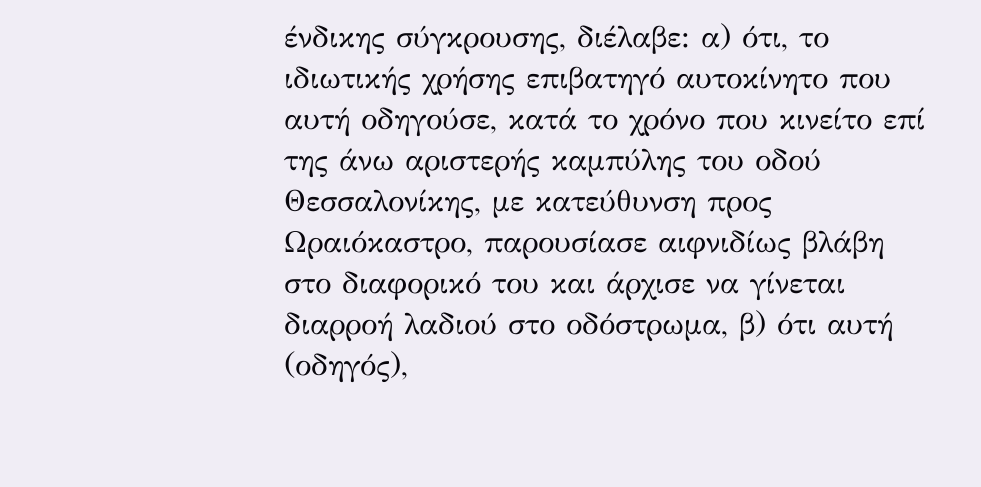ένδικης σύγκρουσης, διέλαβε: α) ότι, το ιδιωτικής χρήσης επιβατηγό αυτοκίνητο που αυτή οδηγούσε, κατά το χρόνο που κινείτο επί της άνω αριστερής καμπύλης του οδού Θεσσαλονίκης, με κατεύθυνση προς Ωραιόκαστρο, παρουσίασε αιφνιδίως βλάβη στο διαφορικό του και άρχισε να γίνεται διαρροή λαδιού στο οδόστρωμα, β) ότι αυτή (οδηγός),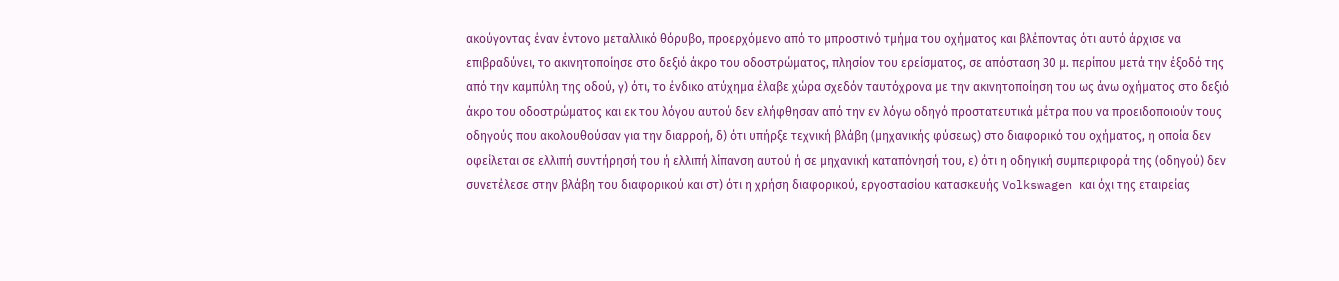ακούγοντας έναν έντονο μεταλλικό θόρυβο, προερχόμενο από το μπροστινό τμήμα του οχήματος και βλέποντας ότι αυτό άρχισε να επιβραδύνει, το ακινητοποίησε στο δεξιό άκρο του οδοστρώματος, πλησίον του ερείσματος, σε απόσταση 30 μ. περίπου μετά την έξοδό της από την καμπύλη της οδού, γ) ότι, το ένδικο ατύχημα έλαβε χώρα σχεδόν ταυτόχρονα με την ακινητοποίηση του ως άνω οχήματος στο δεξιό άκρο του οδοστρώματος και εκ του λόγου αυτού δεν ελήφθησαν από την εν λόγω οδηγό προστατευτικά μέτρα που να προειδοποιούν τους οδηγούς που ακολουθούσαν για την διαρροή, δ) ότι υπήρξε τεχνική βλάβη (μηχανικής φύσεως) στο διαφορικό του οχήματος, η οποία δεν οφείλεται σε ελλιπή συντήρησή του ή ελλιπή λίπανση αυτού ή σε μηχανική καταπόνησή του, ε) ότι η οδηγική συμπεριφορά της (οδηγού) δεν συνετέλεσε στην βλάβη του διαφορικού και στ) ότι η χρήση διαφορικού, εργοστασίου κατασκευής Volkswagen και όχι της εταιρείας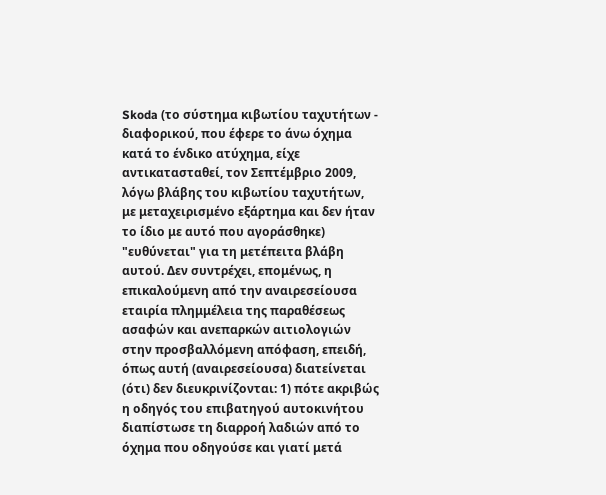Skoda (το σύστημα κιβωτίου ταχυτήτων - διαφορικού, που έφερε το άνω όχημα κατά το ένδικο ατύχημα, είχε αντικατασταθεί, τον Σεπτέμβριο 2009, λόγω βλάβης του κιβωτίου ταχυτήτων, με μεταχειρισμένο εξάρτημα και δεν ήταν το ίδιο με αυτό που αγοράσθηκε) "ευθύνεται" για τη μετέπειτα βλάβη αυτού. Δεν συντρέχει, επομένως, η επικαλούμενη από την αναιρεσείουσα εταιρία πλημμέλεια της παραθέσεως ασαφών και ανεπαρκών αιτιολογιών στην προσβαλλόμενη απόφαση, επειδή, όπως αυτή (αναιρεσείουσα) διατείνεται (ότι) δεν διευκρινίζονται: 1) πότε ακριβώς η οδηγός του επιβατηγού αυτοκινήτου διαπίστωσε τη διαρροή λαδιών από το όχημα που οδηγούσε και γιατί μετά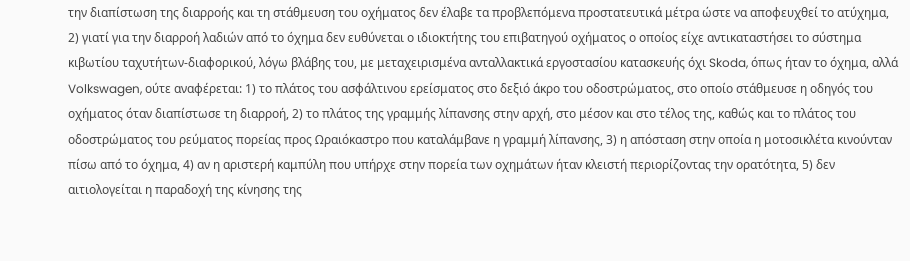την διαπίστωση της διαρροής και τη στάθμευση του οχήματος δεν έλαβε τα προβλεπόμενα προστατευτικά μέτρα ώστε να αποφευχθεί το ατύχημα, 2) γιατί για την διαρροή λαδιών από το όχημα δεν ευθύνεται ο ιδιοκτήτης του επιβατηγού οχήματος ο οποίος είχε αντικαταστήσει το σύστημα κιβωτίου ταχυτήτων-διαφορικού, λόγω βλάβης του, με μεταχειρισμένα ανταλλακτικά εργοστασίου κατασκευής όχι Skoda, όπως ήταν το όχημα, αλλά Volkswagen, ούτε αναφέρεται: 1) το πλάτος του ασφάλτινου ερείσματος στο δεξιό άκρο του οδοστρώματος, στο οποίο στάθμευσε η οδηγός του οχήματος όταν διαπίστωσε τη διαρροή, 2) το πλάτος της γραμμής λίπανσης στην αρχή, στο μέσον και στο τέλος της, καθώς και το πλάτος του οδοστρώματος του ρεύματος πορείας προς Ωραιόκαστρο που καταλάμβανε η γραμμή λίπανσης, 3) η απόσταση στην οποία η μοτοσικλέτα κινούνταν πίσω από το όχημα, 4) αν η αριστερή καμπύλη που υπήρχε στην πορεία των οχημάτων ήταν κλειστή περιορίζοντας την ορατότητα, 5) δεν αιτιολογείται η παραδοχή της κίνησης της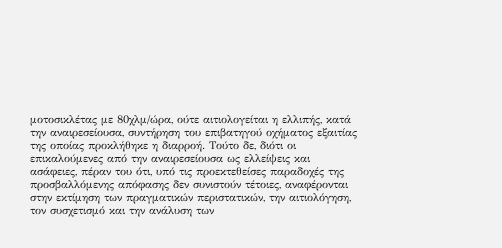μοτοσικλέτας με 80χλμ/ώρα, ούτε αιτιολογείται η ελλιπής, κατά την αναιρεσείουσα, συντήρηση του επιβατηγού οχήματος εξαιτίας της οποίας προκλήθηκε η διαρροή. Τούτο δε, διότι οι επικαλούμενες από την αναιρεσείουσα ως ελλείψεις και ασάφειες, πέραν του ότι, υπό τις προεκτεθείσες παραδοχές της προσβαλλόμενης απόφασης δεν συνιστούν τέτοιες, αναφέρονται στην εκτίμηση των πραγματικών περιστατικών, την αιτιολόγηση, τον συσχετισμό και την ανάλυση των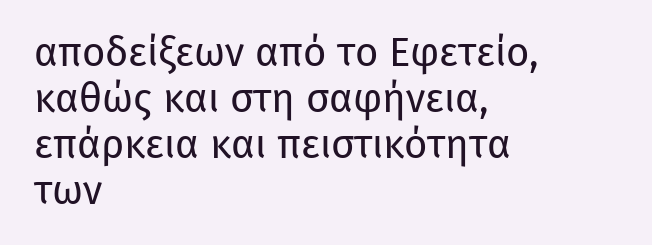αποδείξεων από το Εφετείο, καθώς και στη σαφήνεια, επάρκεια και πειστικότητα των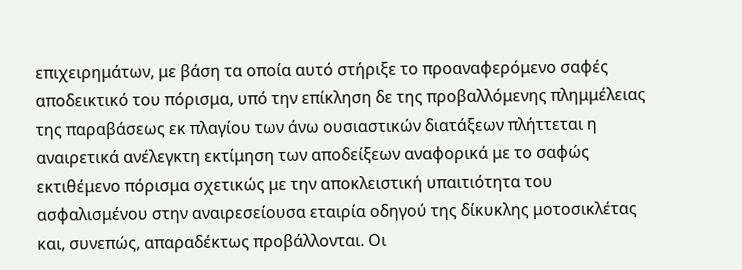επιχειρημάτων, με βάση τα οποία αυτό στήριξε το προαναφερόμενο σαφές αποδεικτικό του πόρισμα, υπό την επίκληση δε της προβαλλόμενης πλημμέλειας της παραβάσεως εκ πλαγίου των άνω ουσιαστικών διατάξεων πλήττεται η αναιρετικά ανέλεγκτη εκτίμηση των αποδείξεων αναφορικά με το σαφώς εκτιθέμενο πόρισμα σχετικώς με την αποκλειστική υπαιτιότητα του ασφαλισμένου στην αναιρεσείουσα εταιρία οδηγού της δίκυκλης μοτοσικλέτας και, συνεπώς, απαραδέκτως προβάλλονται. Οι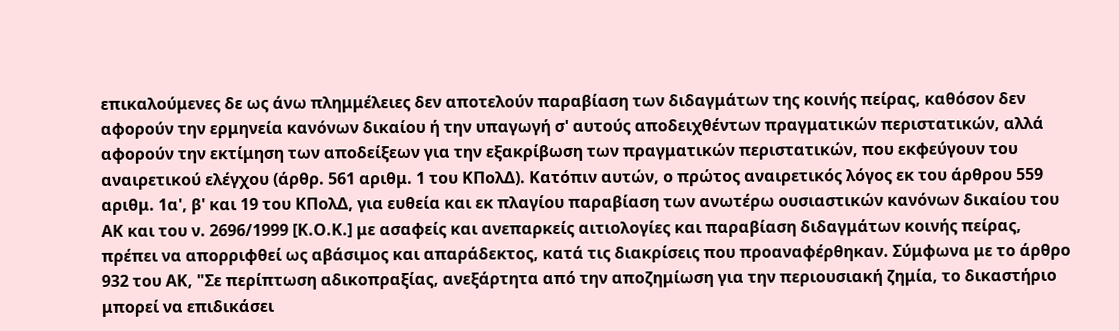επικαλούμενες δε ως άνω πλημμέλειες δεν αποτελούν παραβίαση των διδαγμάτων της κοινής πείρας, καθόσον δεν αφορούν την ερμηνεία κανόνων δικαίου ή την υπαγωγή σ' αυτούς αποδειχθέντων πραγματικών περιστατικών, αλλά αφορούν την εκτίμηση των αποδείξεων για την εξακρίβωση των πραγματικών περιστατικών, που εκφεύγουν του αναιρετικού ελέγχου (άρθρ. 561 αριθμ. 1 του ΚΠολΔ). Κατόπιν αυτών, ο πρώτος αναιρετικός λόγος εκ του άρθρου 559 αριθμ. 1α', β' και 19 του ΚΠολΔ, για ευθεία και εκ πλαγίου παραβίαση των ανωτέρω ουσιαστικών κανόνων δικαίου του ΑΚ και του ν. 2696/1999 [Κ.Ο.Κ.] με ασαφείς και ανεπαρκείς αιτιολογίες και παραβίαση διδαγμάτων κοινής πείρας, πρέπει να απορριφθεί ως αβάσιμος και απαράδεκτος, κατά τις διακρίσεις που προαναφέρθηκαν. Σύμφωνα με το άρθρο 932 του ΑΚ, "Σε περίπτωση αδικοπραξίας, ανεξάρτητα από την αποζημίωση για την περιουσιακή ζημία, το δικαστήριο μπορεί να επιδικάσει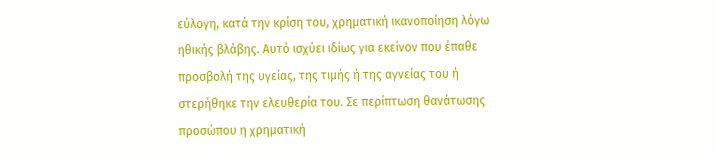εύλογη, κατά την κρίση του, χρηματική ικανοποίηση λόγω ηθικής βλάβης. Αυτό ισχύει ιδίως για εκείνον που έπαθε προσβολή της υγείας, της τιμής ή της αγνείας του ή στερήθηκε την ελευθερία του. Σε περίπτωση θανάτωσης προσώπου η χρηματική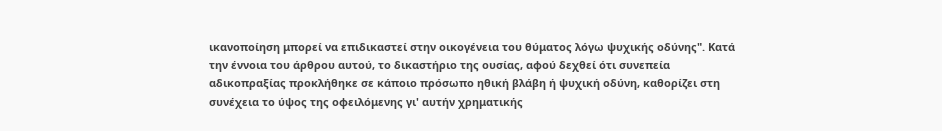ικανοποίηση μπορεί να επιδικαστεί στην οικογένεια του θύματος λόγω ψυχικής οδύνης". Κατά την έννοια του άρθρου αυτού, το δικαστήριο της ουσίας, αφού δεχθεί ότι συνεπεία αδικοπραξίας προκλήθηκε σε κάποιο πρόσωπο ηθική βλάβη ή ψυχική οδύνη, καθορίζει στη συνέχεια το ύψος της οφειλόμενης γι' αυτήν χρηματικής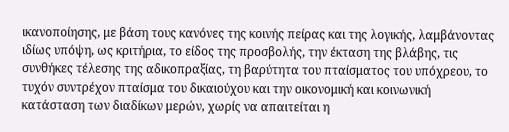ικανοποίησης, με βάση τους κανόνες της κοινής πείρας και της λογικής, λαμβάνοντας ιδίως υπόψη, ως κριτήρια, το είδος της προσβολής, την έκταση της βλάβης, τις συνθήκες τέλεσης της αδικοπραξίας, τη βαρύτητα του πταίσματος του υπόχρεου, το τυχόν συντρέχον πταίσμα του δικαιούχου και την οικονομική και κοινωνική κατάσταση των διαδίκων μερών, χωρίς να απαιτείται η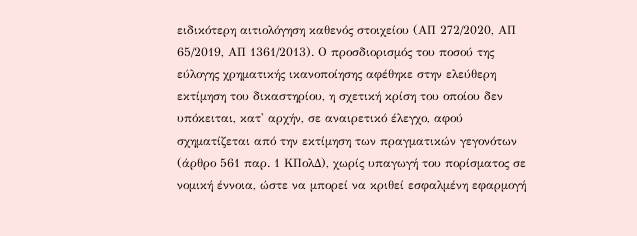ειδικότερη αιτιολόγηση καθενός στοιχείου (ΑΠ 272/2020, ΑΠ 65/2019, ΑΠ 1361/2013). Ο προσδιορισμός του ποσού της εύλογης χρηματικής ικανοποίησης αφέθηκε στην ελεύθερη εκτίμηση του δικαστηρίου, η σχετική κρίση του οποίου δεν υπόκειται, κατ' αρχήν, σε αναιρετικό έλεγχο, αφού σχηματίζεται από την εκτίμηση των πραγματικών γεγονότων (άρθρο 561 παρ. 1 ΚΠολΔ), χωρίς υπαγωγή του πορίσματος σε νομική έννοια, ώστε να μπορεί να κριθεί εσφαλμένη εφαρμογή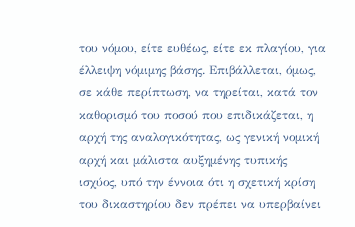του νόμου, είτε ευθέως, είτε εκ πλαγίου, για έλλειψη νόμιμης βάσης. Επιβάλλεται, όμως, σε κάθε περίπτωση, να τηρείται, κατά τον καθορισμό του ποσού που επιδικάζεται, η αρχή της αναλογικότητας, ως γενική νομική αρχή και μάλιστα αυξημένης τυπικής ισχύος, υπό την έννοια ότι η σχετική κρίση του δικαστηρίου δεν πρέπει να υπερβαίνει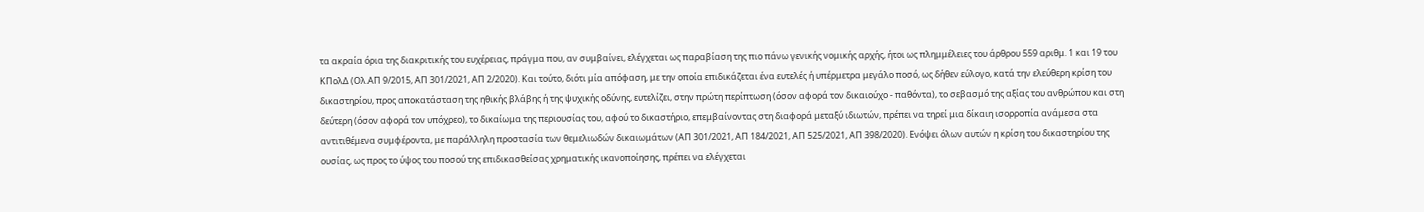τα ακραία όρια της διακριτικής του ευχέρειας, πράγμα που, αν συμβαίνει, ελέγχεται ως παραβίαση της πιο πάνω γενικής νομικής αρχής, ήτοι ως πλημμέλειες του άρθρου 559 αριθμ. 1 και 19 του ΚΠολΔ (Ολ.ΑΠ 9/2015, ΑΠ 301/2021, ΑΠ 2/2020). Και τούτο, διότι μία απόφαση, με την οποία επιδικάζεται ένα ευτελές ή υπέρμετρα μεγάλο ποσό, ως δήθεν εύλογο, κατά την ελεύθερη κρίση του δικαστηρίου, προς αποκατάσταση της ηθικής βλάβης ή της ψυχικής οδύνης, ευτελίζει, στην πρώτη περίπτωση (όσον αφορά τον δικαιούχο - παθόντα), το σεβασμό της αξίας του ανθρώπου και στη δεύτερη (όσον αφορά τον υπόχρεο), το δικαίωμα της περιουσίας του, αφού το δικαστήριο, επεμβαίνοντας στη διαφορά μεταξύ ιδιωτών, πρέπει να τηρεί μια δίκαιη ισορροπία ανάμεσα στα αντιτιθέμενα συμφέροντα, με παράλληλη προστασία των θεμελιωδών δικαιωμάτων (ΑΠ 301/2021, ΑΠ 184/2021, ΑΠ 525/2021, ΑΠ 398/2020). Ενόψει όλων αυτών η κρίση του δικαστηρίου της ουσίας, ως προς το ύψος του ποσού της επιδικασθείσας χρηματικής ικανοποίησης, πρέπει να ελέγχεται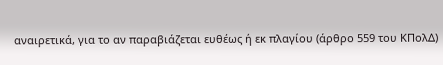αναιρετικά, για το αν παραβιάζεται ευθέως ή εκ πλαγίου (άρθρο 559 του ΚΠολΔ)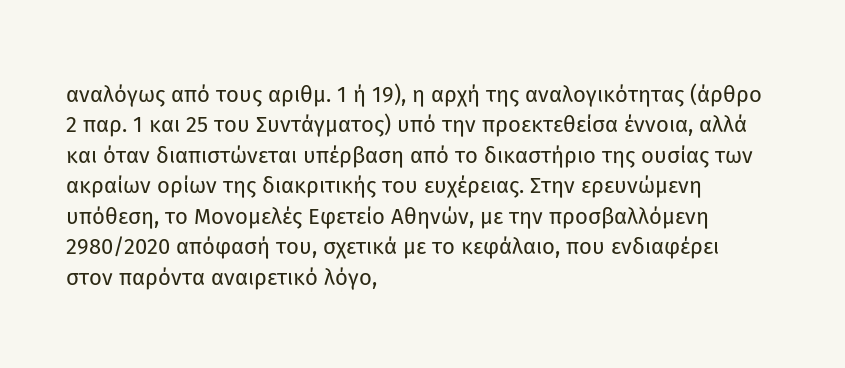αναλόγως από τους αριθμ. 1 ή 19), η αρχή της αναλογικότητας (άρθρο 2 παρ. 1 και 25 του Συντάγματος) υπό την προεκτεθείσα έννοια, αλλά και όταν διαπιστώνεται υπέρβαση από το δικαστήριο της ουσίας των ακραίων ορίων της διακριτικής του ευχέρειας. Στην ερευνώμενη υπόθεση, το Μονομελές Εφετείο Αθηνών, με την προσβαλλόμενη 2980/2020 απόφασή του, σχετικά με το κεφάλαιο, που ενδιαφέρει στον παρόντα αναιρετικό λόγο,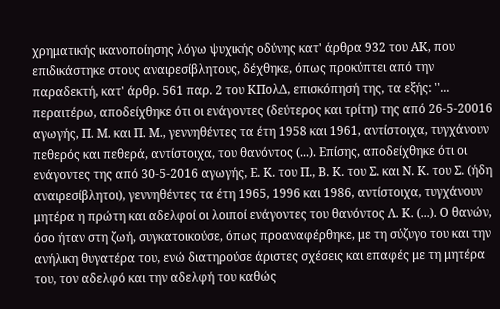χρηματικής ικανοποίησης λόγω ψυχικής οδύνης κατ' άρθρα 932 του ΑΚ, που επιδικάστηκε στους αναιρεσίβλητους, δέχθηκε, όπως προκύπτει από την παραδεκτή, κατ' άρθρ. 561 παρ. 2 του ΚΠολΔ, επισκόπησή της, τα εξής: ''... περαιτέρω, αποδείχθηκε ότι οι ενάγοντες (δεύτερος και τρίτη) της από 26-5-20016 αγωγής, Π. Μ. και Π. Μ., γεννηθέντες τα έτη 1958 και 1961, αντίστοιχα, τυγχάνουν πεθερός και πεθερά, αντίστοιχα, του θανόντος (...). Επίσης, αποδείχθηκε ότι οι ενάγοντες της από 30-5-2016 αγωγής, Ε. Κ. του Π., Β. Κ. του Σ. και Ν. Κ. του Σ. (ήδη αναιρεσίβλητοι), γεννηθέντες τα έτη 1965, 1996 και 1986, αντίστοιχα, τυγχάνουν μητέρα η πρώτη και αδελφοί οι λοιποί ενάγοντες του θανόντος Λ. Κ. (...). Ο θανών, όσο ήταν στη ζωή, συγκατοικούσε, όπως προαναφέρθηκε, με τη σύζυγο του και την ανήλικη θυγατέρα του, ενώ διατηρούσε άριστες σχέσεις και επαφές με τη μητέρα του, τον αδελφό και την αδελφή του καθώς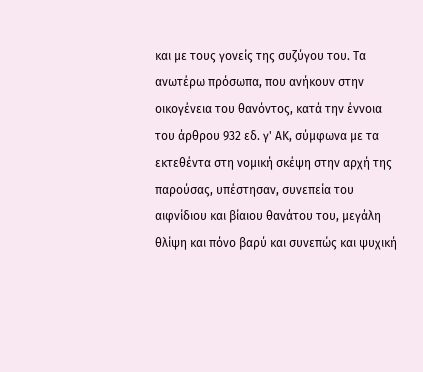και με τους γονείς της συζύγου του. Τα ανωτέρω πρόσωπα, που ανήκουν στην οικογένεια του θανόντος, κατά την έννοια του άρθρου 932 εδ. γ' ΑΚ, σύμφωνα με τα εκτεθέντα στη νομική σκέψη στην αρχή της παρούσας, υπέστησαν, συνεπεία του αιφνίδιου και βίαιου θανάτου του, μεγάλη θλίψη και πόνο βαρύ και συνεπώς και ψυχική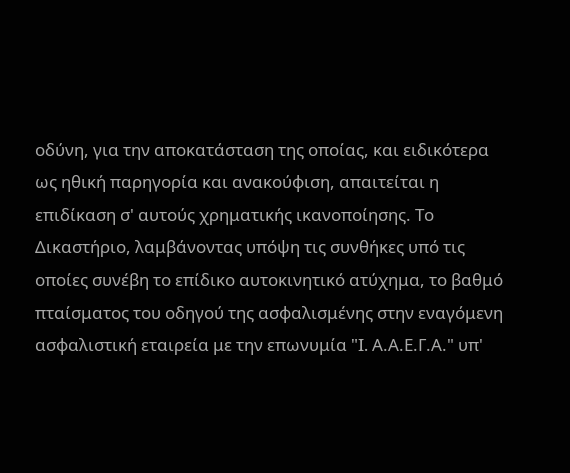οδύνη, για την αποκατάσταση της οποίας, και ειδικότερα ως ηθική παρηγορία και ανακούφιση, απαιτείται η επιδίκαση σ' αυτούς χρηματικής ικανοποίησης. Το Δικαστήριο, λαμβάνοντας υπόψη τις συνθήκες υπό τις οποίες συνέβη το επίδικο αυτοκινητικό ατύχημα, το βαθμό πταίσματος του οδηγού της ασφαλισμένης στην εναγόμενη ασφαλιστική εταιρεία με την επωνυμία "I. Α.Α.Ε.Γ.Α." υπ'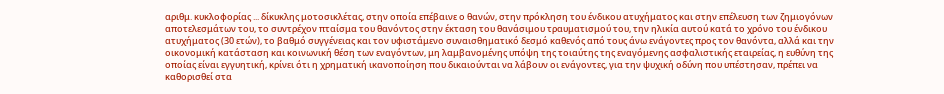αριθμ. κυκλοφορίας ... δίκυκλης μοτοσικλέτας, στην οποία επέβαινε ο θανών, στην πρόκληση του ένδικου ατυχήματος και στην επέλευση των ζημιογόνων αποτελεσμάτων του, το συντρέχον πταίσμα του θανόντος στην έκταση του θανάσιμου τραυματισμού του, την ηλικία αυτού κατά το χρόνο του ένδικου ατυχήματος (30 ετών), το βαθμό συγγένειας και τον υφιστάμενο συναισθηματικό δεσμό καθενός από τους άνω ενάγοντες προς τον θανόντα, αλλά και την οικονομική κατάσταση και κοινωνική θέση των εναγόντων, μη λαμβανομένης υπόψη της τοιαύτης της εναγόμενης ασφαλιστικής εταιρείας, η ευθύνη της οποίας είναι εγγυητική, κρίνει ότι η χρηματική ικανοποίηση που δικαιούνται να λάβουν οι ενάγοντες, για την ψυχική οδύνη που υπέστησαν, πρέπει να καθορισθεί στα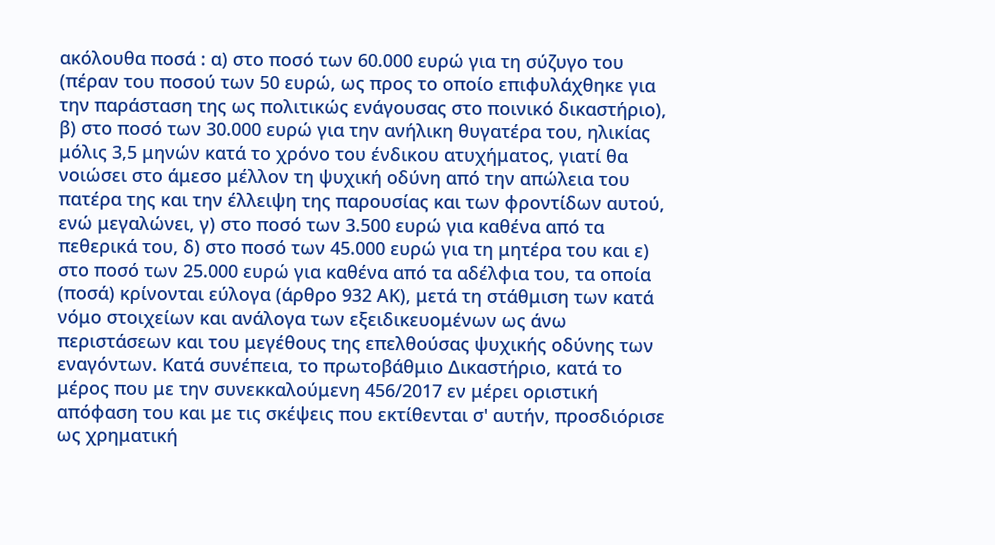ακόλουθα ποσά : α) στο ποσό των 60.000 ευρώ για τη σύζυγο του (πέραν του ποσού των 50 ευρώ, ως προς το οποίο επιφυλάχθηκε για την παράσταση της ως πολιτικώς ενάγουσας στο ποινικό δικαστήριο), β) στο ποσό των 30.000 ευρώ για την ανήλικη θυγατέρα του, ηλικίας μόλις 3,5 μηνών κατά το χρόνο του ένδικου ατυχήματος, γιατί θα νοιώσει στο άμεσο μέλλον τη ψυχική οδύνη από την απώλεια του πατέρα της και την έλλειψη της παρουσίας και των φροντίδων αυτού, ενώ μεγαλώνει, γ) στο ποσό των 3.500 ευρώ για καθένα από τα πεθερικά του, δ) στο ποσό των 45.000 ευρώ για τη μητέρα του και ε) στο ποσό των 25.000 ευρώ για καθένα από τα αδέλφια του, τα οποία (ποσά) κρίνονται εύλογα (άρθρο 932 ΑΚ), μετά τη στάθμιση των κατά νόμο στοιχείων και ανάλογα των εξειδικευομένων ως άνω περιστάσεων και του μεγέθους της επελθούσας ψυχικής οδύνης των εναγόντων. Κατά συνέπεια, το πρωτοβάθμιο Δικαστήριο, κατά το μέρος που με την συνεκκαλούμενη 456/2017 εν μέρει οριστική απόφαση του και με τις σκέψεις που εκτίθενται σ' αυτήν, προσδιόρισε ως χρηματική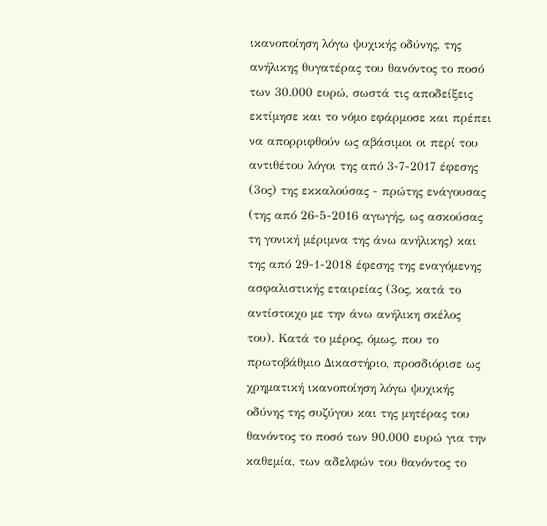ικανοποίηση λόγω ψυχικής οδύνης, της ανήλικης θυγατέρας του θανόντος το ποσό των 30.000 ευρώ, σωστά τις αποδείξεις εκτίμησε και το νόμο εφάρμοσε και πρέπει να απορριφθούν ως αβάσιμοι οι περί του αντιθέτου λόγοι της από 3-7-2017 έφεσης (3ος) της εκκαλούσας - πρώτης ενάγουσας (της από 26-5-2016 αγωγής, ως ασκούσας τη γονική μέριμνα της άνω ανήλικης) και της από 29-1-2018 έφεσης της εναγόμενης ασφαλιστικής εταιρείας (3ος, κατά το αντίστοιχο με την άνω ανήλικη σκέλος του). Κατά το μέρος, όμως, που το πρωτοβάθμιο Δικαστήριο, προσδιόρισε ως χρηματική ικανοποίηση λόγω ψυχικής οδύνης της συζύγου και της μητέρας του θανόντος το ποσό των 90.000 ευρώ για την καθεμία, των αδελφών του θανόντος το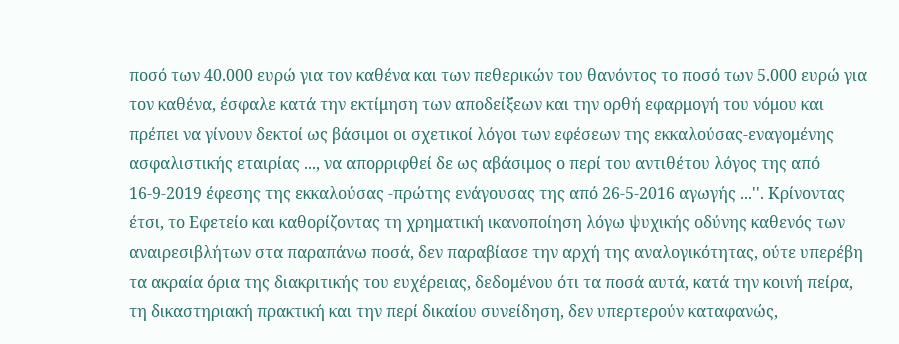ποσό των 40.000 ευρώ για τον καθένα και των πεθερικών του θανόντος το ποσό των 5.000 ευρώ για τον καθένα, έσφαλε κατά την εκτίμηση των αποδείξεων και την ορθή εφαρμογή του νόμου και πρέπει να γίνουν δεκτοί ως βάσιμοι οι σχετικοί λόγοι των εφέσεων της εκκαλούσας-εναγομένης ασφαλιστικής εταιρίας ..., να απορριφθεί δε ως αβάσιμος ο περί του αντιθέτου λόγος της από 16-9-2019 έφεσης της εκκαλούσας -πρώτης ενάγουσας της από 26-5-2016 αγωγής ...''. Κρίνοντας έτσι, το Εφετείο και καθορίζοντας τη χρηματική ικανοποίηση λόγω ψυχικής οδύνης καθενός των αναιρεσιβλήτων στα παραπάνω ποσά, δεν παραβίασε την αρχή της αναλογικότητας, ούτε υπερέβη τα ακραία όρια της διακριτικής του ευχέρειας, δεδομένου ότι τα ποσά αυτά, κατά την κοινή πείρα, τη δικαστηριακή πρακτική και την περί δικαίου συνείδηση, δεν υπερτερούν καταφανώς,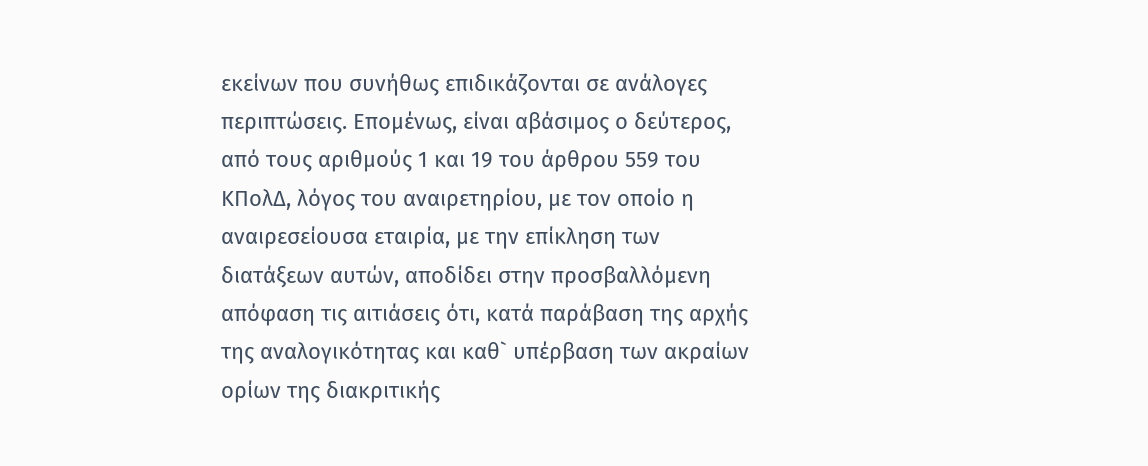εκείνων που συνήθως επιδικάζονται σε ανάλογες περιπτώσεις. Επομένως, είναι αβάσιμος ο δεύτερος, από τους αριθμούς 1 και 19 του άρθρου 559 του ΚΠολΔ, λόγος του αναιρετηρίου, με τον οποίο η αναιρεσείουσα εταιρία, με την επίκληση των διατάξεων αυτών, αποδίδει στην προσβαλλόμενη απόφαση τις αιτιάσεις ότι, κατά παράβαση της αρχής της αναλογικότητας και καθ` υπέρβαση των ακραίων ορίων της διακριτικής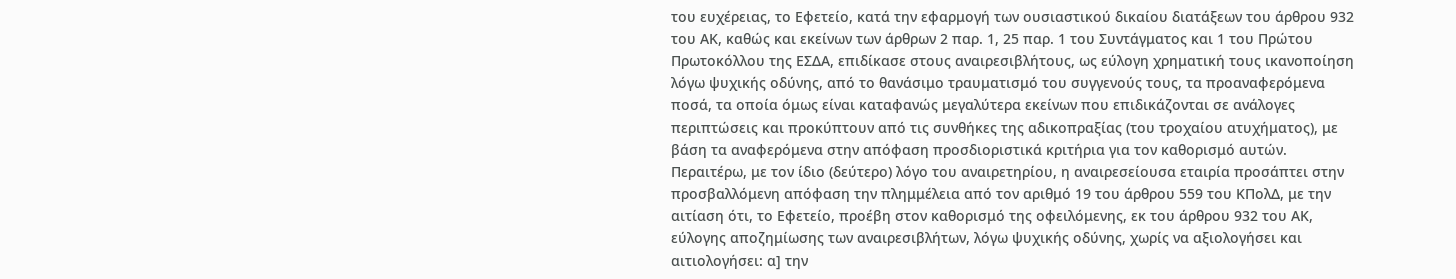του ευχέρειας, το Εφετείο, κατά την εφαρμογή των ουσιαστικού δικαίου διατάξεων του άρθρου 932 του ΑΚ, καθώς και εκείνων των άρθρων 2 παρ. 1, 25 παρ. 1 του Συντάγματος και 1 του Πρώτου Πρωτοκόλλου της ΕΣΔΑ, επιδίκασε στους αναιρεσιβλήτους, ως εύλογη χρηματική τους ικανοποίηση λόγω ψυχικής οδύνης, από το θανάσιμο τραυματισμό του συγγενούς τους, τα προαναφερόμενα ποσά, τα οποία όμως είναι καταφανώς μεγαλύτερα εκείνων που επιδικάζονται σε ανάλογες περιπτώσεις και προκύπτουν από τις συνθήκες της αδικοπραξίας (του τροχαίου ατυχήματος), με βάση τα αναφερόμενα στην απόφαση προσδιοριστικά κριτήρια για τον καθορισμό αυτών. Περαιτέρω, με τον ίδιο (δεύτερο) λόγο του αναιρετηρίου, η αναιρεσείουσα εταιρία προσάπτει στην προσβαλλόμενη απόφαση την πλημμέλεια από τον αριθμό 19 του άρθρου 559 του ΚΠολΔ, με την αιτίαση ότι, το Εφετείο, προέβη στον καθορισμό της οφειλόμενης, εκ του άρθρου 932 του ΑΚ, εύλογης αποζημίωσης των αναιρεσιβλήτων, λόγω ψυχικής οδύνης, χωρίς να αξιολογήσει και αιτιολογήσει: α] την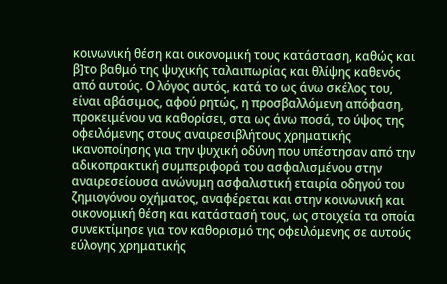κοινωνική θέση και οικονομική τους κατάσταση, καθώς και β]το βαθμό της ψυχικής ταλαιπωρίας και θλίψης καθενός από αυτούς. Ο λόγος αυτός, κατά το ως άνω σκέλος του, είναι αβάσιμος, αφού ρητώς, η προσβαλλόμενη απόφαση, προκειμένου να καθορίσει, στα ως άνω ποσά, το ύψος της οφειλόμενης στους αναιρεσιβλήτους χρηματικής ικανοποίησης για την ψυχική οδύνη που υπέστησαν από την αδικοπρακτική συμπεριφορά του ασφαλισμένου στην αναιρεσείουσα ανώνυμη ασφαλιστική εταιρία οδηγού του ζημιογόνου οχήματος, αναφέρεται και στην κοινωνική και οικονομική θέση και κατάστασή τους, ως στοιχεία τα οποία συνεκτίμησε για τον καθορισμό της οφειλόμενης σε αυτούς εύλογης χρηματικής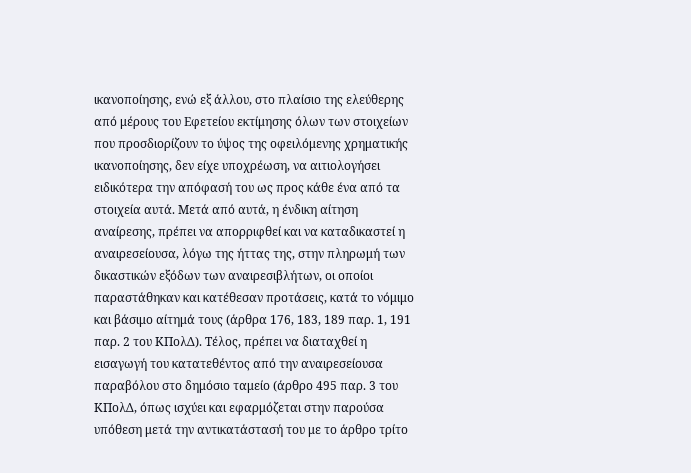ικανοποίησης, ενώ εξ άλλου, στο πλαίσιο της ελεύθερης από μέρους του Εφετείου εκτίμησης όλων των στοιχείων που προσδιορίζουν το ύψος της οφειλόμενης χρηματικής ικανοποίησης, δεν είχε υποχρέωση, να αιτιολογήσει ειδικότερα την απόφασή του ως προς κάθε ένα από τα στοιχεία αυτά. Μετά από αυτά, η ένδικη αίτηση αναίρεσης, πρέπει να απορριφθεί και να καταδικαστεί η αναιρεσείουσα, λόγω της ήττας της, στην πληρωμή των δικαστικών εξόδων των αναιρεσιβλήτων, οι οποίοι παραστάθηκαν και κατέθεσαν προτάσεις, κατά το νόμιμο και βάσιμο αίτημά τους (άρθρα 176, 183, 189 παρ. 1, 191 παρ. 2 του ΚΠολΔ). Τέλος, πρέπει να διαταχθεί η εισαγωγή του κατατεθέντος από την αναιρεσείουσα παραβόλου στο δημόσιο ταμείο (άρθρο 495 παρ. 3 του ΚΠολΔ, όπως ισχύει και εφαρμόζεται στην παρούσα υπόθεση μετά την αντικατάστασή του με το άρθρο τρίτο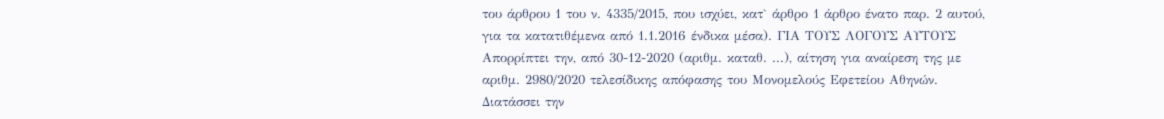του άρθρου 1 του ν. 4335/2015, που ισχύει, κατ` άρθρο 1 άρθρο ένατο παρ. 2 αυτού, για τα κατατιθέμενα από 1.1.2016 ένδικα μέσα). ΓΙΑ ΤΟΥΣ ΛΟΓΟΥΣ ΑΥΤΟΥΣ Απορρίπτει την, από 30-12-2020 (αριθμ. καταθ. ...), αίτηση για αναίρεση της με αριθμ. 2980/2020 τελεσίδικης απόφασης του Μονομελούς Εφετείου Αθηνών. Διατάσσει την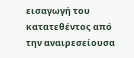εισαγωγή του κατατεθέντος από την αναιρεσείουσα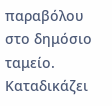παραβόλου στο δημόσιο ταμείο. Καταδικάζει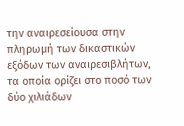την αναιρεσείουσα στην πληρωμή των δικαστικών εξόδων των αναιρεσιβλήτων, τα οποία ορίζει στο ποσό των δύο χιλιάδων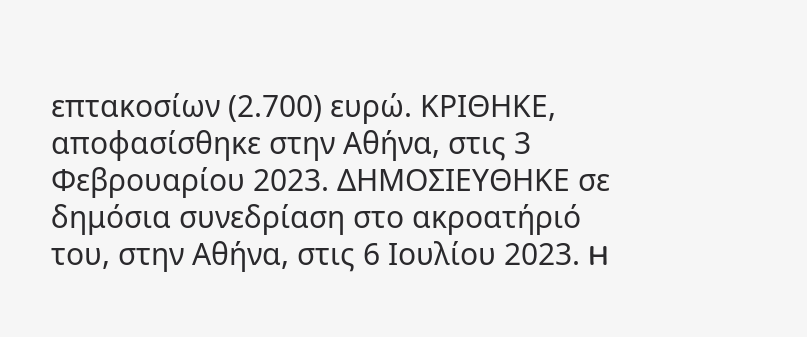επτακοσίων (2.700) ευρώ. ΚΡΙΘΗΚΕ, αποφασίσθηκε στην Αθήνα, στις 3 Φεβρουαρίου 2023. ΔΗΜΟΣΙΕΥΘΗΚΕ σε δημόσια συνεδρίαση στο ακροατήριό του, στην Αθήνα, στις 6 Ιουλίου 2023. H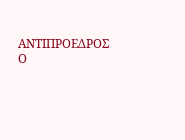ΑΝΤΙΠΡΟΕΔΡΟΣ Ο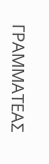ΓΡΑΜΜΑΤΕΑΣ